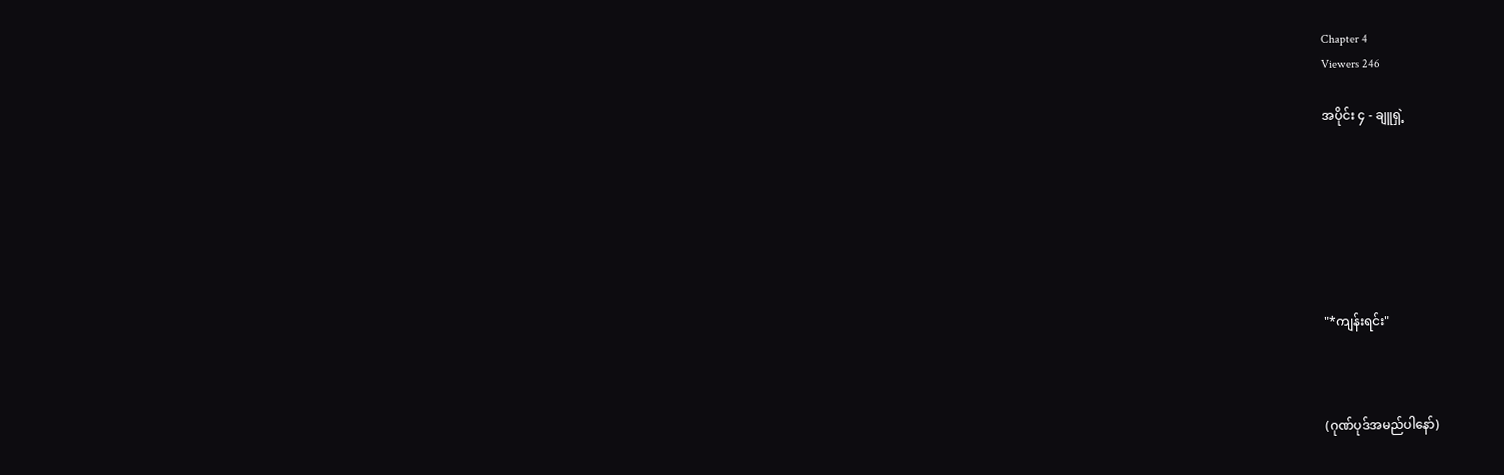Chapter 4
Viewers 246

အပိုင်း ၄ - ချူရှဲ့







"*ကျန်းရင်း"



(ဂုဏ်ပုဒ်အမည်ပါနော်)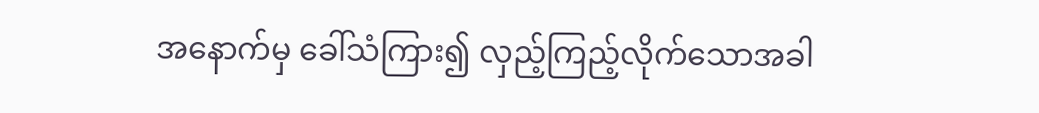အနောက်မှ ခေါ်သံကြား၍ လှည့်ကြည့်လိုက်သောအခါ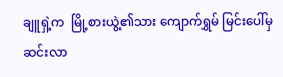ချူရှဲ့က  မြို့စားယွဲ့၏သား ကျောက်ရွှမ် မြင်းပေါ်မှ ဆင်းလာ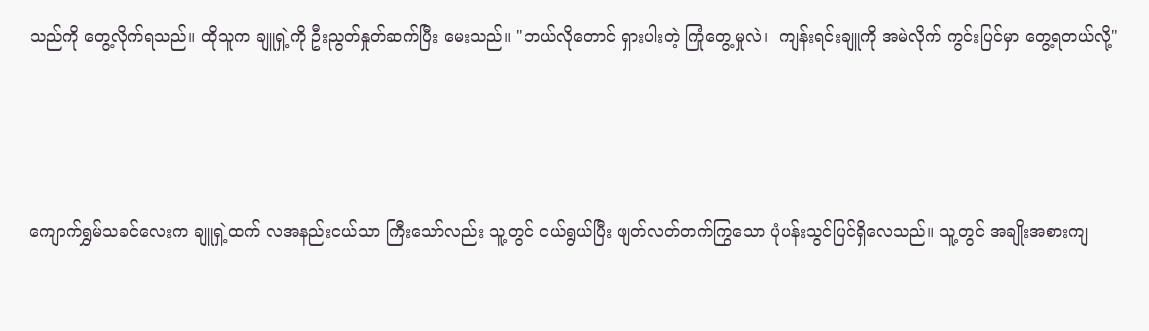သည်ကို တွေ့လိုက်ရသည်။ ထိုသူက ချူရှဲ့ကို ဦးညွတ်‌နှုတ်ဆက်ပြီး မေးသည်။ "ဘယ်လိုတောင် ရှားပါးတဲ့ ကြုံတွေ့မှုလဲ၊  ကျန်းရင်းချူကို အမဲလိုက် ကွင်းပြင်မှာ တွေ့ရတယ်လို့"





ကျောက်ရွှမ်သခင်လေးက ချူရှဲ့ထက် လအနည်းငယ်သာ ကြီးသော်လည်း သူ့တွင် ငယ်ရွယ်ပြီး ဖျတ်လတ်တက်ကြွသော ပုံပန်းသွင်ပြင်ရှိလေသည်။ သူ့တွင် အချိုးအစားကျ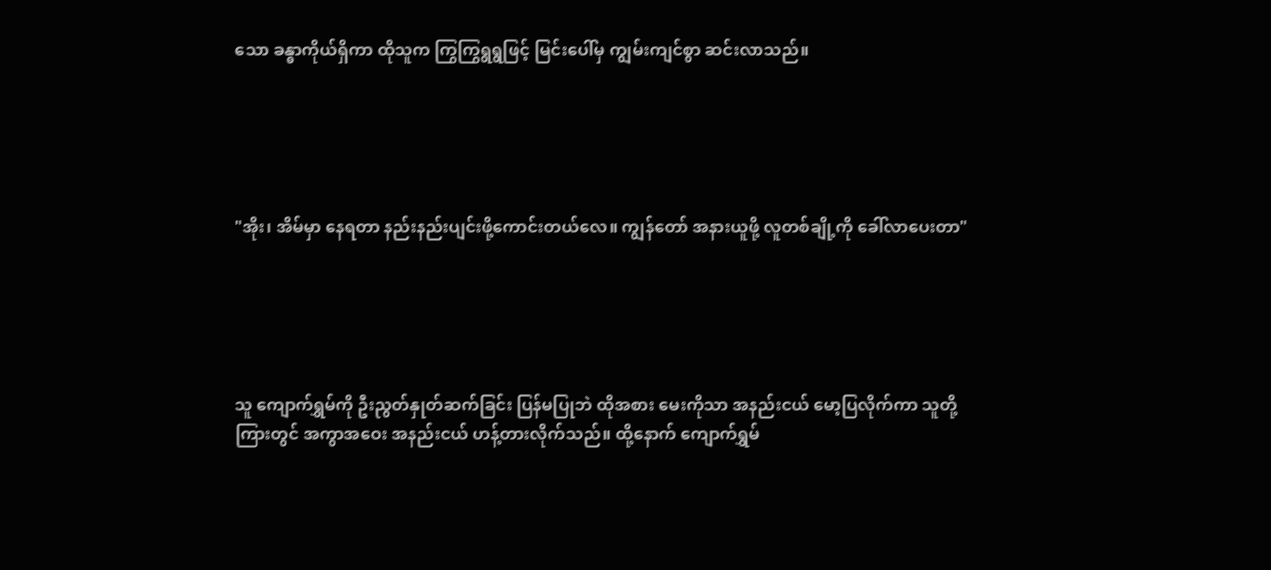သော ခန္ဓာကိုယ်ရှိကာ ထိုသူက ကြွကြွရွရွဖြင့် မြင်းပေါ်မှ ကျွမ်းကျင်စွာ ဆင်းလာသည်။





"အိုး၊ အိမ်မှာ နေရတာ နည်းနည်းပျင်းဖို့ကောင်းတယ်လေ။ ကျွန်တော် အနားယူဖို့ လူတစ်ချို့ကို ခေါ်လာပေးတာ"





သူ ကျောက်ရွှမ်ကို ဦးညွတ်နှုတ်ဆက်ခြင်း ပြန်မပြုဘဲ ထိုအစား မေးကိုသာ အနည်းငယ် မော့ပြလိုက်ကာ သူတို့ကြားတွင် အကွာအဝေး အနည်းငယ် ဟန့်တားလိုက်သည်။ ထို့နောက် ကျောက်ရွှမ်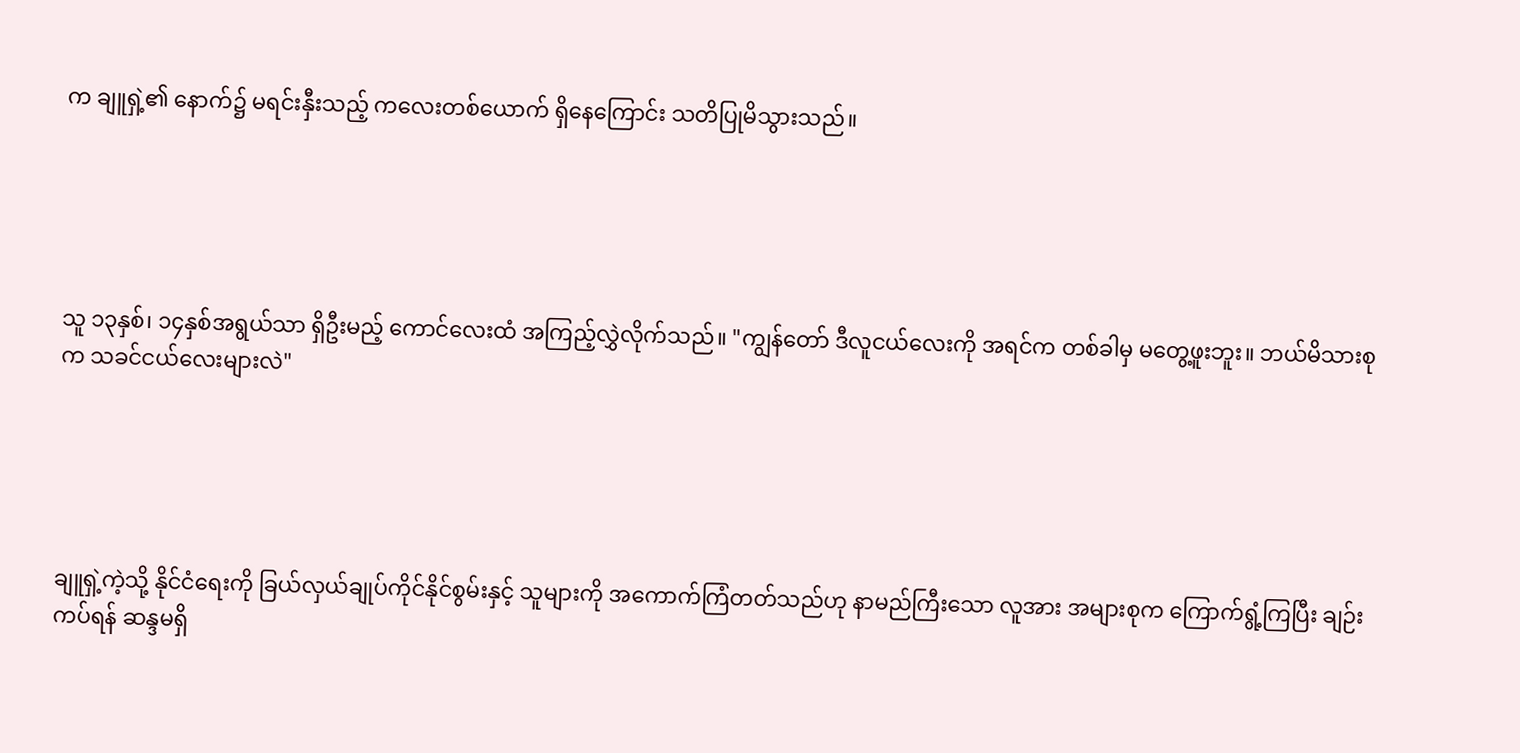က ချူရှဲ့၏ နောက်၌ မရင်းနှီးသည့် ကလေးတစ်ယောက် ရှိနေကြောင်း သတိပြုမိသွားသည်။





သူ ၁၃နှစ်၊ ၁၄နှစ်အရွယ်သာ ရှိဦးမည့် ကောင်လေးထံ အကြည့်လွှဲလိုက်သည်။ "ကျွန်တော် ဒီလူငယ်လေးကို အရင်က တစ်ခါမှ မတွေ့ဖူးဘူး။ ဘယ်မိသားစုက သခင်ငယ်လေးများလဲ"





ချူရှဲ့ကဲ့သို့ နိုင်ငံရေးကို ခြယ်လှယ်ချုပ်ကိုင်နိုင်စွမ်းနှင့် သူများကို အကောက်ကြံတတ်သည်ဟု နာမည်ကြီးသော လူအား အများစုက ကြောက်ရွံ့ကြပြီး ချဉ်းကပ်ရန် ဆန္ဒမရှိ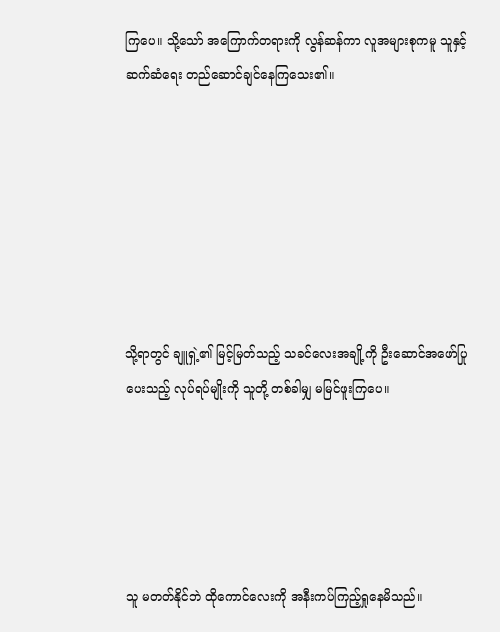ကြပေ။ သို့သော် အကြောက်တရားကို လွန်ဆန်ကာ လူအများစုကမူ သူနှင့် ဆက်ဆံရေး တည်ဆောင်ချင်နေကြသေး၏။







သို့ရာတွင် ချူရှဲ့၏ မြင့်မြတ်သည့် သခင်လေးအချို့ကို ဦးဆောင်အဖော်ပြုပေးသည့် လုပ်ရပ်မျိုးကို သူတို့ တစ်ခါမျှ မမြင်ဖူးကြပေ။





သူ မတတ်နိုင်ဘဲ ထိုကောင်လေးကို အနီးကပ်ကြည့်ရှုနေမိသည်။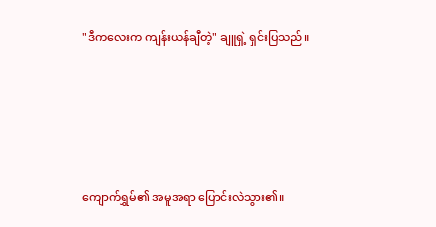"ဒီက‌လေးက ကျန်းယန်ချီတဲ့" ချူရှဲ့ ရှင်းပြသည်။





ကျောက်ရွှမ်၏ အမူအရာ ပြောင်းလဲသွား၏။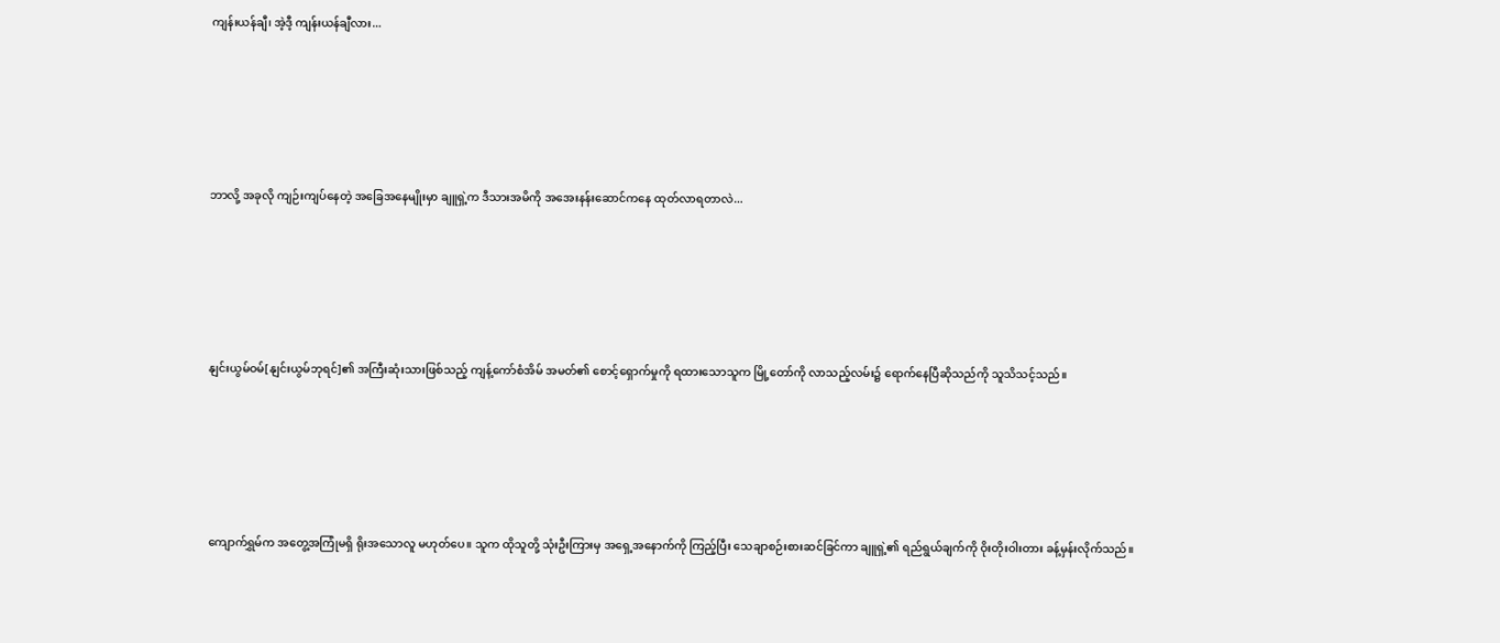ကျန်းယန်ချီ၊ အဲ့ဒီ့ ကျန်းယန်ချီလား...





ဘာလို့ အခုလို ကျဉ်းကျပ်နေတဲ့ အခြေ‌အနေမျိုးမှာ ချူရှဲ့က ဒီသားအမိကို အအေးနန်းဆောင်ကနေ ထုတ်လာရတာလဲ...





နျင်းယွမ်ဝမ်[နျင်းယွမ်ဘုရင်]၏ အကြီးဆုံးသားဖြစ်သည့် ကျန့်ကော်စံအိမ် အမတ်၏ စောင့်ရှောက်မှုကို ရထားသောသူက မြို့တော်ကို လာသည့်လမ်း၌ ရောက်နေပြီဆိုသည်ကို သူသိသင့်သည်။





ကျောက်ရွှမ်က အတွေ့အကြုံမရှိ ရိုးအသောလူ မဟုတ်ပေ။ သူက ထိုသူတို့ သုံးဦးကြားမှ အရှေ့အနောက်ကို ကြည့်ပြီး သေချာစဉ်းစားဆင်ခြင်ကာ ချူရှဲ့၏ ရည်ရွယ်ချက်ကို ဝိုးတိုးဝါးတား ခန့်မှန်း‌လိုက်သည်။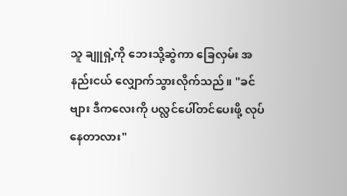သူ ချူရှဲ့ကို ဘေးသို့ဆွဲကာ ခြေလှမ်း အနည်းငယ် လျှောက်သွားလိုက်သည်။ "ခင်ဗျား ဒီကလေးကို ပလ္လင်ပေါ်တင်ပေးဖို့ လုပ်နေတာလား"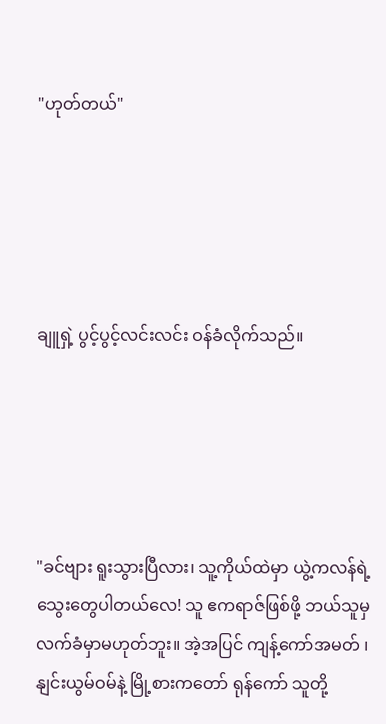"ဟုတ်တယ်"





ချူရှဲ့ ပွင့်ပွင့်လင်းလင်း ဝန်ခံလိုက်သည်။





"ခင်ဗျား ရူးသွားပြီလား၊ သူ့ကိုယ်ထဲမှာ ယွဲ့ကလန်ရဲ့ သွေးတွေပါတယ်လေ! သူ ဧကရာဇ်ဖြစ်ဖို့ ဘယ်သူမှ လက်ခံမှာမဟုတ်ဘူး။ အဲ့အပြင် ကျန့်ကော်အမတ် ၊ နျင်းယွမ်ဝမ်နဲ့ မြို့စားကတော် ရုန်ကော် သူတို့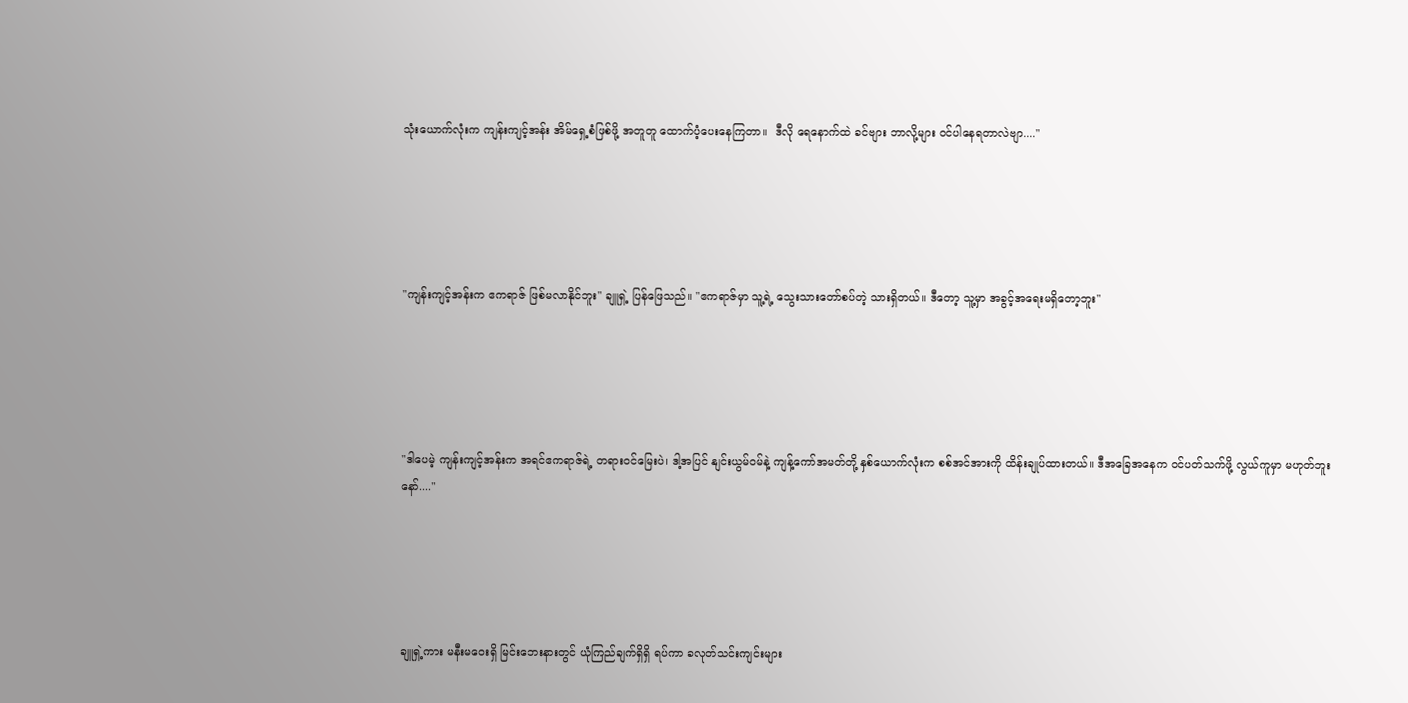သုံးယောက်လုံးက ကျန်းကျင့်အန်း အိမ်ရှေ့စံဖြစ်ဖို့ အတူတူ ထောက်ပံ့ပေးနေကြတာ။  ဒီလို ရေနောက်ထဲ ခင်ဗျား ဘာလို့များ ဝင်ပါနေရတာလဲဗျာ...."





"ကျန်းကျင့်အန်းက ဧကရာဇ် ဖြစ်မလာနိုင်ဘူး" ချူရှဲ့ ပြန်ဖြေသည်။ "ဧကရာဇ်မှာ သူ့ရဲ့ သွေးသားတော်စပ်တဲ့ သားရှိတယ်။ ဒီတော့ သူ့မှာ အခွင့်အရေးမရှိတော့ဘူး"





"ဒါပေမဲ့ ကျန်းကျင့်အန်းက အရင်ဧကရာဇ်ရဲ့ တရားဝင်မြေးပဲ၊ ဒါ့အပြင် နျင်းယွမ်ဝမ်နဲ့ ကျန့်ကော်အမတ်တို့ နှစ်ယောက်လုံးက စစ်အင်အားကို ထိန်းချုပ်ထားတယ်။ ဒီအခြေအနေက ဝင်ပတ်သက်ဖို့ လွယ်ကူမှာ မဟုတ်‌ဘူးနော်...."





ချူရှဲ့ကား မနီးမဝေးရှိ မြင်းဘေးနားတွင် ယုံကြည်ချက်ရှိရှိ ရပ်ကာ ခလုတ်သင်းကျင်းများ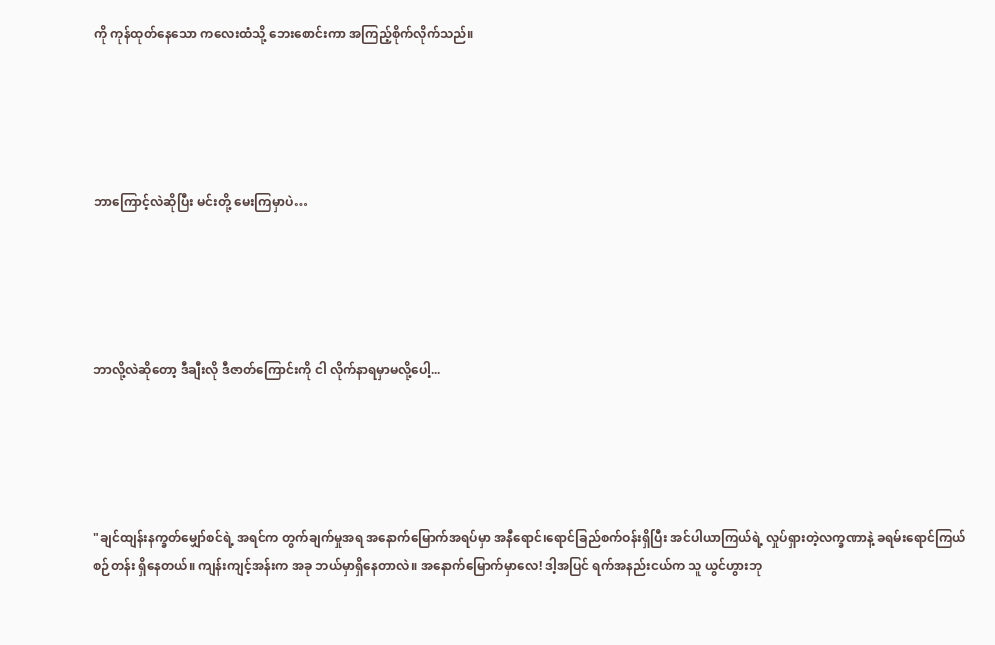ကို ကုန်ထုတ်နေသော ကလေးထံသို့ ဘေးစောင်းကာ အကြည့်စိုက်လိုက်သည်။





ဘာကြောင့်လဲဆိုပြီး မင်းတို့ မေးကြမှာပဲ…





ဘာလို့လဲဆိုတော့ ဒီချီးလို ဒီဇာတ်ကြောင်းကို ငါ လိုက်နာရမှာမလို့‌ပေါ့...





"ချင်ထျန်းနက္ခတ်မျှော်စင်ရဲ့ အရင်က တွက်ချက်မှုအရ အနောက်မြောက်အရပ်မှာ အနီရောင်၊ရောင်ခြည်စက်ဝန်းရှိပြီး အင်ပါယာကြယ်ရဲ့ လှုပ်ရှားတဲ့လက္ခဏာနဲ့ ခရမ်းရောင်ကြယ်စဉ်တန်း ရှိနေတယ်။ ကျန်းကျင့်အန်းက အခု ဘယ်မှာရှိနေတာလဲ။ အနောက်မြောက်မှာလေ! ဒါ့အပြင် ရက်အနည်းငယ်က သူ ယွင်ဟွားဘု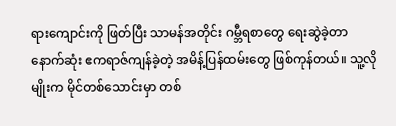ရားကျောင်းကို ဖြတ်ပြီး သာမန်အတိုင်း ဂမ္ဘီရစာတွေ ရေးဆွဲခဲ့တာ နောက်ဆုံး ဧကရာဇ်ကျန်ခဲ့တဲ့ အမိန့်ပြန်ထမ်းတွေ ဖြစ်ကုန်တယ်။ သူ့လိုမျိုးက မိုင်တစ်သောင်းမှာ တစ်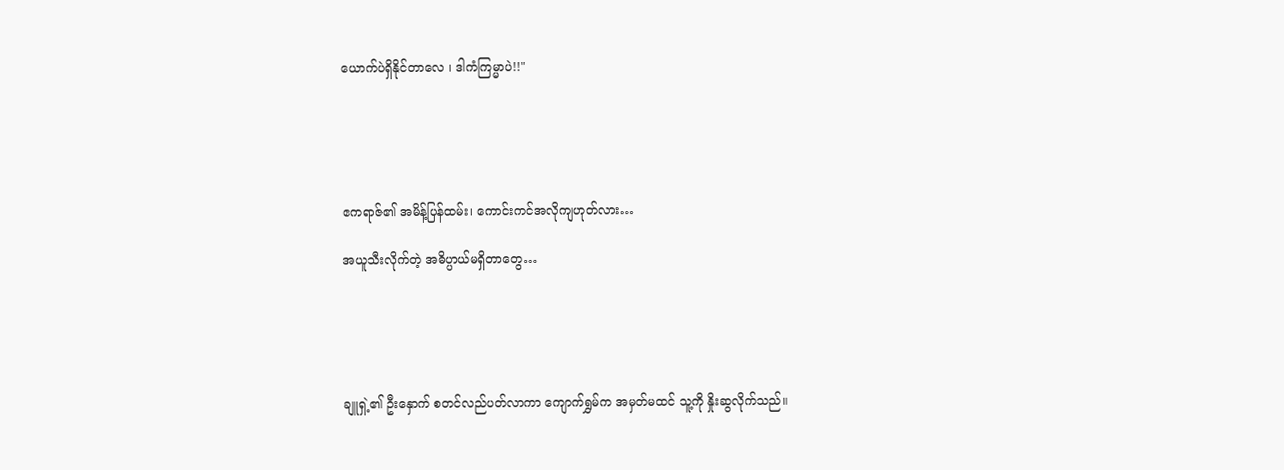ယောက်ပဲရှိနိုင်တာလေ ၊ ဒါကံကြမ္မာပဲ!!"





ဧကရာဇ်၏ အမိန့်ပြန်ထမ်း၊ ကောင်းကင်အလိုကျဟုတ်လား…

အယူသီးလိုက်တဲ့ အဓိပ္ပာယ်မရှိတာတွေ…





ချူရှဲ့၏ ဦးနှောက် စတင်လည်ပတ်လာကာ ကျောက်ရွှမ်က အမှတ်မထင် သူ့ကို နှိုးဆွလိုက်သည်။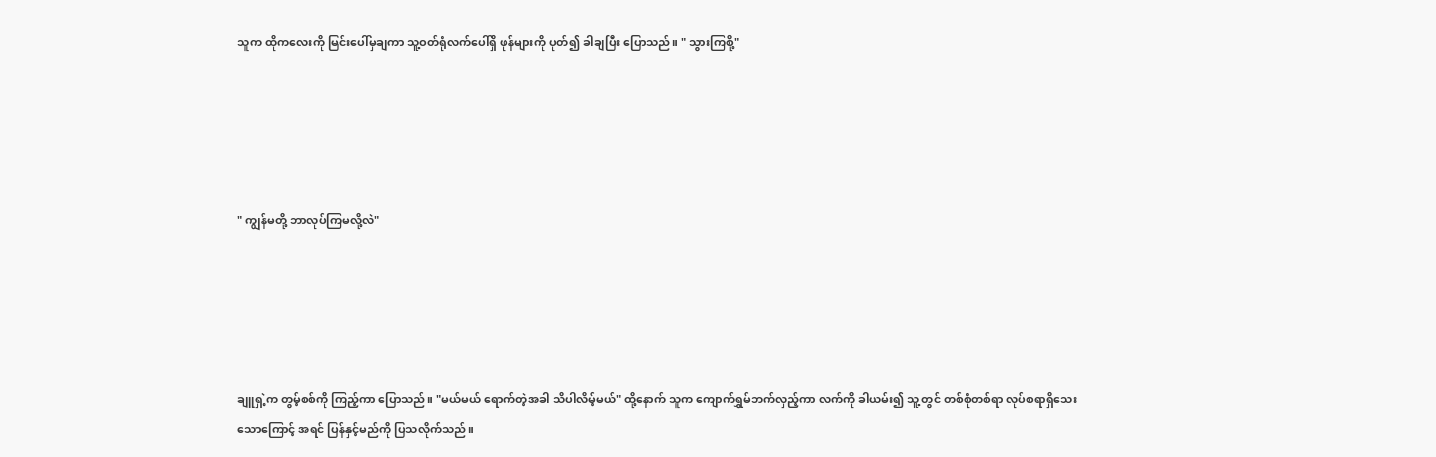သူက ထိုကလေးကို မြင်းပေါ်မှချကာ သူ့ဝတ်ရုံလက်ပေါ်ရှိ ဖုန်များကို ပုတ်၍ ခါချပြီး ပြောသည်။ " သွားကြစို့"





" ကျွန်မတို့ ဘာလုပ်ကြမလို့လဲ"





ချူရှဲ့က တွမ့်စစ်ကို ကြည့်ကာ ပြောသည်။ "မယ်မယ် ရောက်တဲ့အခါ သိပါလိမ့်မယ်" ထို့နောက် သူက ကျောက်ရွှမ်ဘက်လှည့်ကာ လက်ကို ခါယမ်း၍ သူ့တွင် တစ်စုံတစ်ရာ လုပ်စရာရှိသေးသောကြောင့် အရင် ပြန်နှင့်မည်ကို ပြသလိုက်သည်။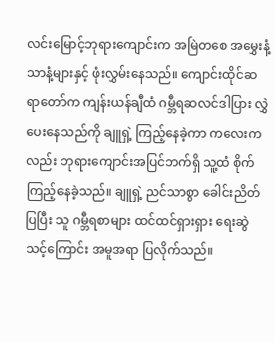လင်းမြောင့်ဘုရားကျောင်းက အမြဲတစေ အမွှေးနံ့သာနံ့များနှင့် ဖုံးလွှမ်းနေသည်။ ကျောင်းထိုင်ဆရာတော်က ကျန်းယန်ချီထံ ဂမ္ဘီရဆလင်ဒါပြား လွှဲပေးနေသည်ကို ချူရှဲ့ ကြည့်နေခဲ့ကာ ကလေးကလည်း ဘုရားကျောင်းအပြင်ဘက်ရှိ သူ့ထံ စိုက်ကြည့်နေခဲ့သည်။ ချူရှဲ့ ညင်သာစွာ ခေါင်းညိတ်ပြပြီး သူ ဂမ္ဘီရစာများ ထင်ထင်ရှားရှား ရေးဆွဲသင့်ကြောင်း အမူအရာ ပြလိုက်သည်။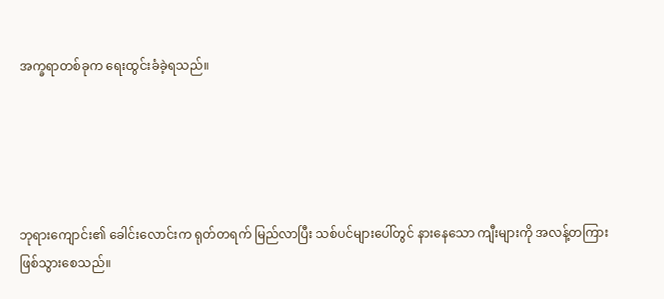အက္ခရာတစ်ခုက ရေးထွင်းခံခဲ့ရသည်။





ဘုရားကျောင်း၏ ခေါင်းလောင်းက ရုတ်တရက် မြည်လာပြီး သစ်ပင်များပေါ်တွင် နားနေသော ကျီးများကို အလန့်တကြား ဖြစ်သွားစေသည်။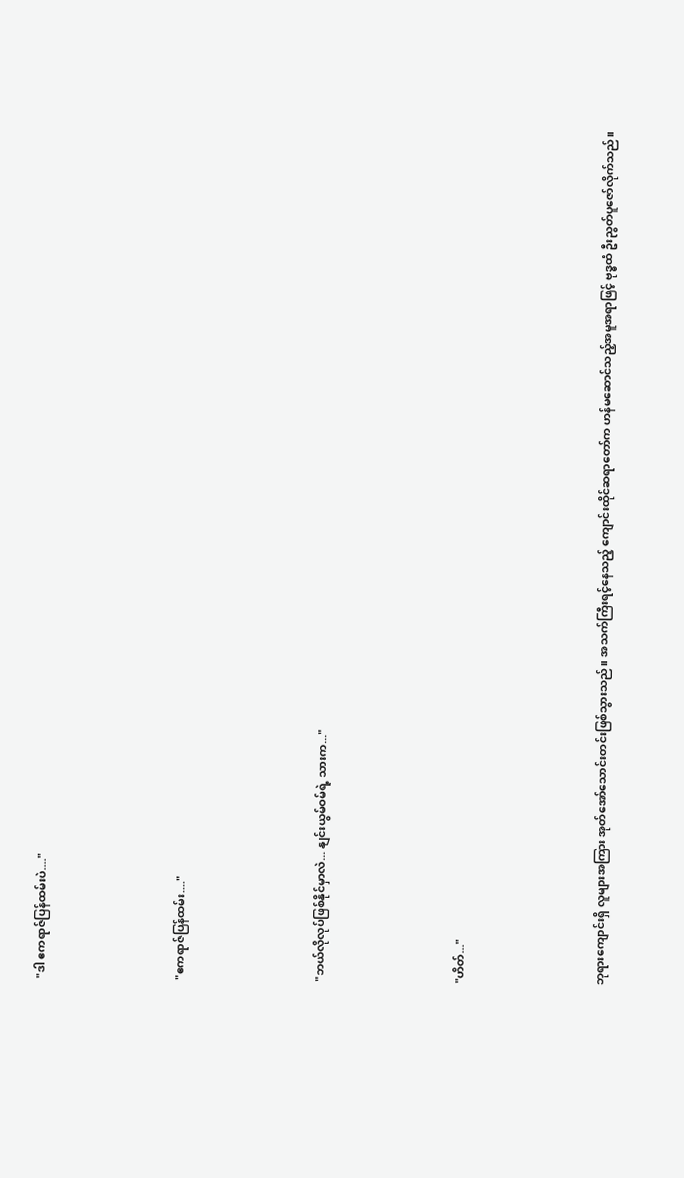"ဒါ ဧကရာဇ်ပြန်ထမ်းပဲ...."





"ဧကရာဇ်ပြန်ထမ်း...."





"ဘယ်လိုလုပ်ဖြစ်နိုင်မှာလဲ... နျင်းယွမ်ဝမ်ရဲ့ သားက..."





"ဟိတ်..."





ဘုရားကျောင်းရှိ လူများအကြား အုတ်အော်သောင်းတင်းဖြစ်သွားသည်။ အသက်ကြီးရင့်နေသည့် ကျောင်းထိုင်ဆရာတော်က ဟန်မဆောင်သည့်အမူအရာဖြင့် ဗုဒ္ဓထံ ဦးညွတ်ပူဇော်လိုက်သည်။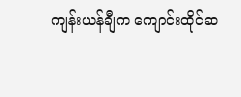ကျန်းယန်ချီက ‌ကျောင်းထိုင်ဆ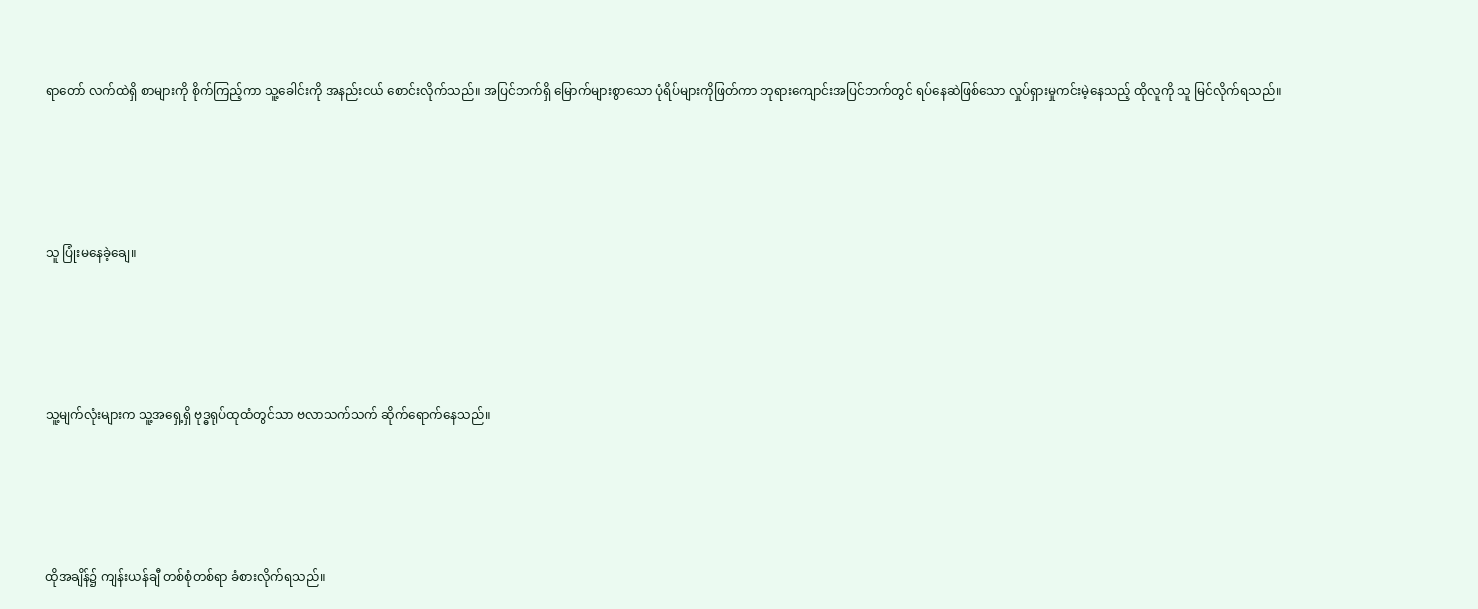ရာတော် လက်ထဲရှိ စာများကို စိုက်ကြည့်ကာ သူ့ခေါင်းကို အနည်းငယ် စောင်းလိုက်သည်။ အပြင်ဘက်ရှိ မြောက်များစွာသော ပုံရိပ်များကိုဖြတ်ကာ ဘုရားကျောင်းအပြင်ဘက်တွင် ရပ်နေဆဲဖြစ်သော လှုပ်ရှားမှုကင်းမဲ့နေသည့် ထိုလူကို သူ မြင်လိုက်ရသည်။





သူ ပြုံးမနေခဲ့ချေ။





သူ့မျက်လုံးများက သူ့အရှေ့ရှိ ဗုဒ္ဓရုပ်ထုထံတွင်သာ ဗလာသက်သက် ဆိုက်ရောက်နေသည်။





ထိုအချိန်၌ ကျန်းယန်ချီ တစ်စုံတစ်ရာ ခံစားလိုက်ရသည်။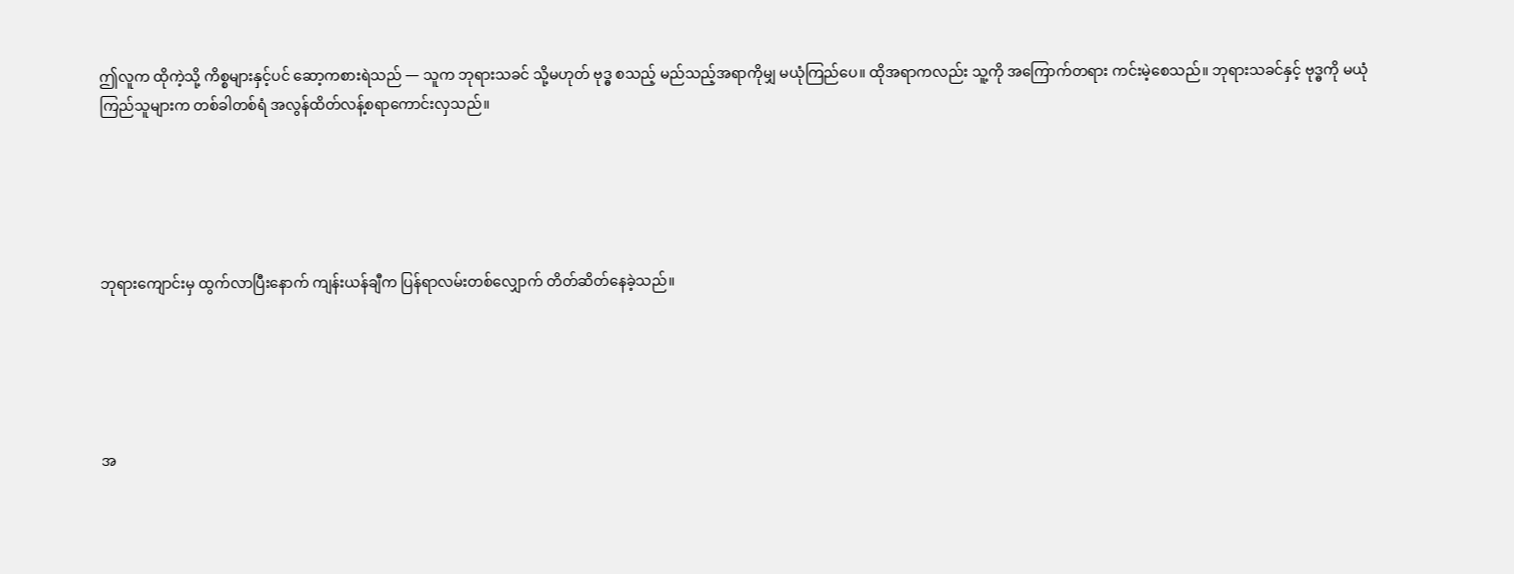ဤလူက ထိုကဲ့သို့ ကိစ္စများနှင့်ပင် ဆော့ကစားရဲသည် — သူက ဘုရားသခင် သို့မဟုတ် ဗုဒ္ဓ စသည့် မည်သည့်အရာကိုမျှ မယုံကြည်ပေ။ ထိုအရာကလည်း သူ့ကို အကြောက်တရား ကင်းမဲ့စေသည်။ ဘုရားသခင်နှင့် ဗုဒ္ဓကို မယုံကြည်သူများက တစ်ခါတစ်ရံ အလွန်ထိတ်လန့်စရာကောင်းလှသည်။





ဘုရားကျောင်းမှ ထွက်လာပြီးနောက် ကျန်းယန်ချီက ပြန်ရာလမ်းတစ်လျှောက် တိတ်ဆိတ်နေခဲ့သည်။





အ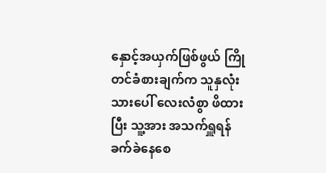နှောင့်အယှက်ဖြစ်ဖွယ် ကြိုတင်ခံစားချက်က သူနှလုံးသားပေါ် လေးလံစွာ ဖိထားပြီး သူ့အား အသက်ရှူရန် ခက်ခဲနေစေ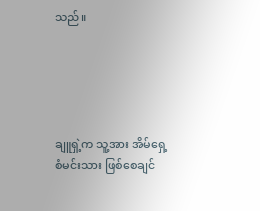သည်။





ချူရှဲ့က သူ့အား အိမ်ရှေ့စံမင်းသား ဖြစ်စေချင်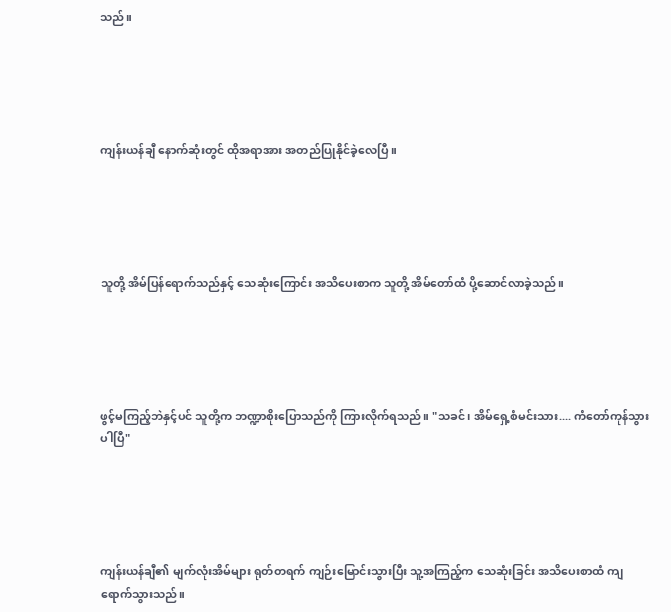သည်။





ကျန်းယန်ချီ နောက်ဆုံးတွင် ထိုအရာအား အတည်ပြုနိုင်ခဲ့လေပြီ။





သူတို့ အိမ်ပြန်ရောက်သည်နှင့် သေဆုံးကြောင်း အသိပေးစာက သူတို့ အိမ်တော်ထံ ပို့ဆောင်လာခဲ့သည်။





ဖွင့်မကြည့်ဘဲနှင့်ပင် သူတို့က ဘဏ္ဍာစိုးပြောသည်ကို ကြားလိုက်ရသည်။ "သခင်၊ အိမ်ရှေ့စံမင်းသား.... ကံတော်ကုန်သွားပါပြီ"





ကျန်းယန်ချီ၏ မျက်လုံးအိမ်များ ရုတ်တရက် ကျဉ်းမြောင်းသွားပြီး သူ့အကြည့်က သေဆုံးခြင်း အသိပေးစာထံ ကျရောက်သွားသည်။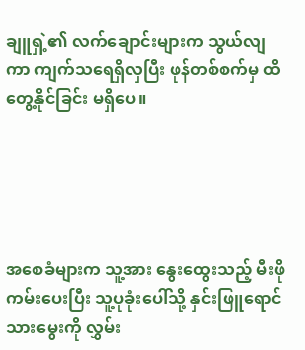ချူရှဲ့၏ လက်ချောင်းများက သွယ်လျကာ ကျက်သရေရှိလှပြီး ဖုန်တစ်စက်မှ ထိတွေ့နိုင်ခြင်း မရှိပေ။





အစေခံများက သူ့အား နွေးထွေးသည့် မီးဖို ကမ်းပေးပြီး သူ့ပုခုံးပေါ်သို့ နှင်းဖြူရောင် သားမွေးကို လွှမ်း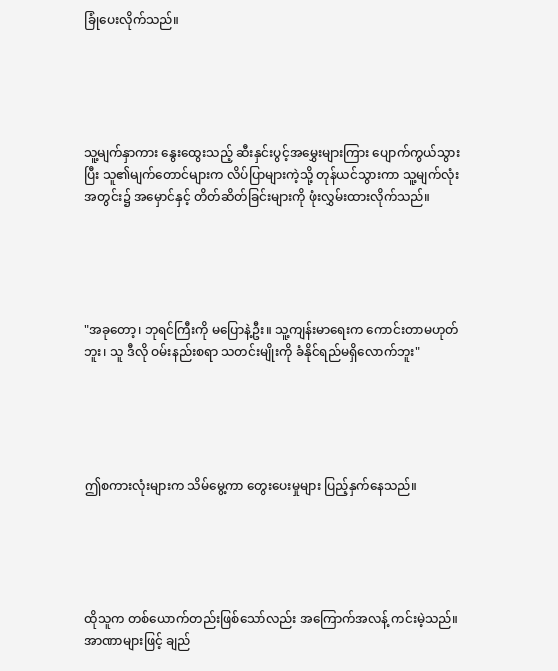ခြုံပေးလိုက်သည်။





သူ့မျက်နှာကား နွေးထွေးသည့် ဆီးနှင်းပွင့်အမွှေးများကြား ပျောက်ကွယ်သွားပြီး သူ၏မျက်တောင်များက လိပ်ပြာများကဲ့သို့ တုန်ယင်သွားကာ သူ့မျက်လုံးအတွင်း၌ အမှောင်နှင့် တိတ်ဆိတ်ခြင်းများကို ဖုံးလွှမ်းထားလိုက်သည်။





"အခုတော့၊ ဘုရင်ကြီးကို မပြောနဲ့ဦး။ သူ့ကျန်းမာရေးက ကောင်းတာမဟုတ်ဘူး၊ သူ ဒီလို ဝမ်းနည်းစရာ သတင်းမျိုးကို ခံနိုင်ရည်မရှိလောက်ဘူး"





ဤစကားလုံးများက သိမ်မွေ့ကာ တွေးပေးမှုများ ပြည့်နှက်နေသည်။





ထိုသူက တစ်ယောက်တည်းဖြစ်သော်လည်း အကြောက်အလန့် ကင်းမဲ့သည်။ အာဏာများဖြင့် ချည်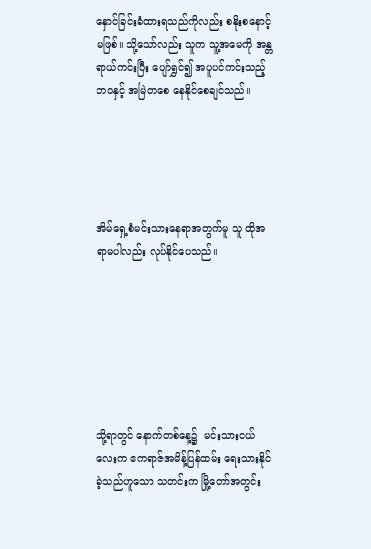နှောင်ခြင်းခံထားရသည်ကိုလည်း စနိုးစနောင့်မဖြစ်။ သို့သော်လည်း သူက သူ့အမေကို အန္တရာယ်ကင်းပြီး ပျော်ရွှင်၍ အပူပင်ကင်းသည့်ဘဝနှင့် အမြဲတစေ နေနိုင်စေချင်သည်။





အိမ်ရှေ့စံမင်းသားနေရာအတွက်မူ သူ ထိုအရာမပါလည်း လုပ်နိုင်ပေသည်။







သို့ရာတွင် နောက်တစ်နေ့၌  မင်းသားငယ်လေးက ဧကရာဇ်အမိန့်ပြန်ထမ်း ရေးသားနိုင်ခဲ့သည်ဟူသော သတင်းက မြို့တော်အတွင်း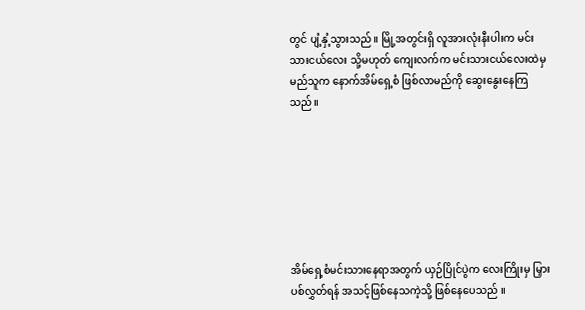တွင် ပျံ့နှံ့သွားသည်။ မြို့အတွင်းရှိ လူအားလုံးနီးပါးက မင်းသားငယ်လေး သို့မဟုတ် ကျေးလက်က မင်းသားငယ်လေးထဲမှ မည်သူက နောက်အိမ်ရှေ့စံ ဖြစ်လာမည်ကို ဆွေးနွေးနေကြသည်။







အိမ်ရှေ့စံမင်းသားနေရာအတွက် ယှဉ်ပြိုင်ပွဲက လေးကြိုးမှ မြှားပစ်လွှတ်ရန် အသင့်ဖြစ်နေသကဲ့သို့ ဖြစ်နေပေသည် ။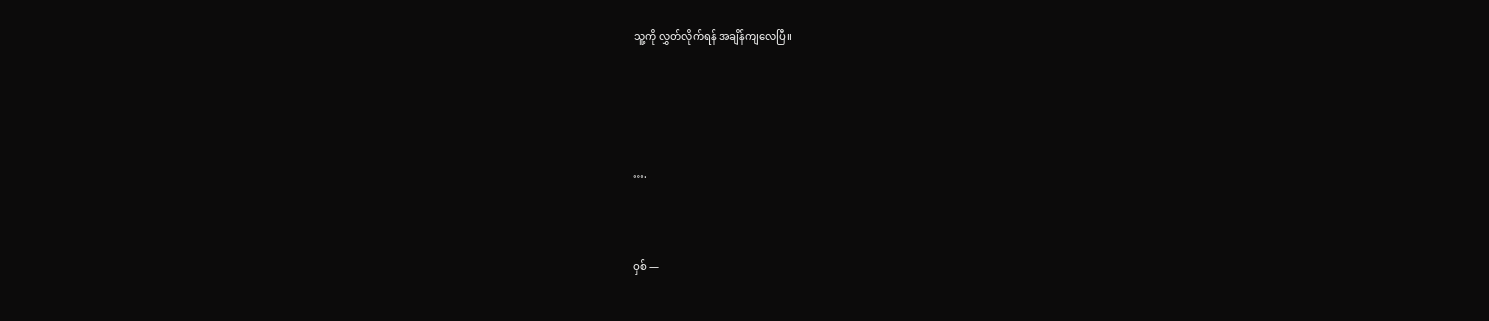သူ့ကို လွှတ်လိုက်ရန် အချိန်ကျလေပြီ။





….



ဝှစ် —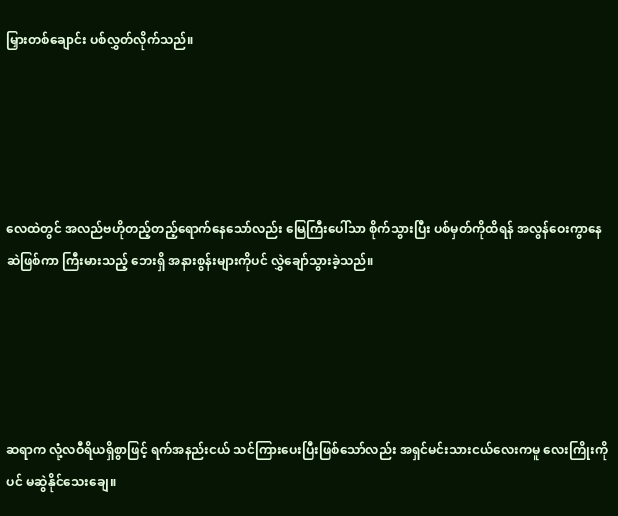မြှားတစ်ချောင်း ပစ်လွှတ်လိုက်သည်။





လေထဲတွင် အလည်ဗဟိုတည့်တည့်ရောက်နေသော်လည်း မြေကြီး‌ပေါ်သာ စိုက်သွားပြီး ပစ်မှတ်ကိုထိရန် အလွန်ဝေးကွာနေဆဲဖြစ်ကာ ကြီးမားသည့် ဘေးရှိ အနားစွန်းများကိုပင် လွှဲချော်သွားခဲ့သည်။





ဆရာက လုံ့လဝီရိယရှိစွာဖြင့် ရက်အနည်းငယ် သင်ကြားပေးပြီးဖြစ်သော်လည်း အရှင်မင်းသားငယ်လေးကမူ လေးကြိုးကိုပင် မ‌ဆွဲနိုင်သေးချေ။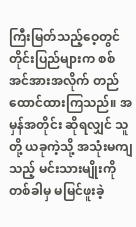ကြီးမြတ်သည့်ဝေ့တွင် တိုင်းပြည်များက စစ်အင်အားအလိုက် တည်ထောင်ထားကြသည်။ အမှန်အတိုင်း ဆိုရလျှင် သူတို့ ယခုကဲ့သို့ အသုံးမကျသည့် မင်းသားမျိုးကို တစ်ခါမှ မမြင်ဖူးခဲ့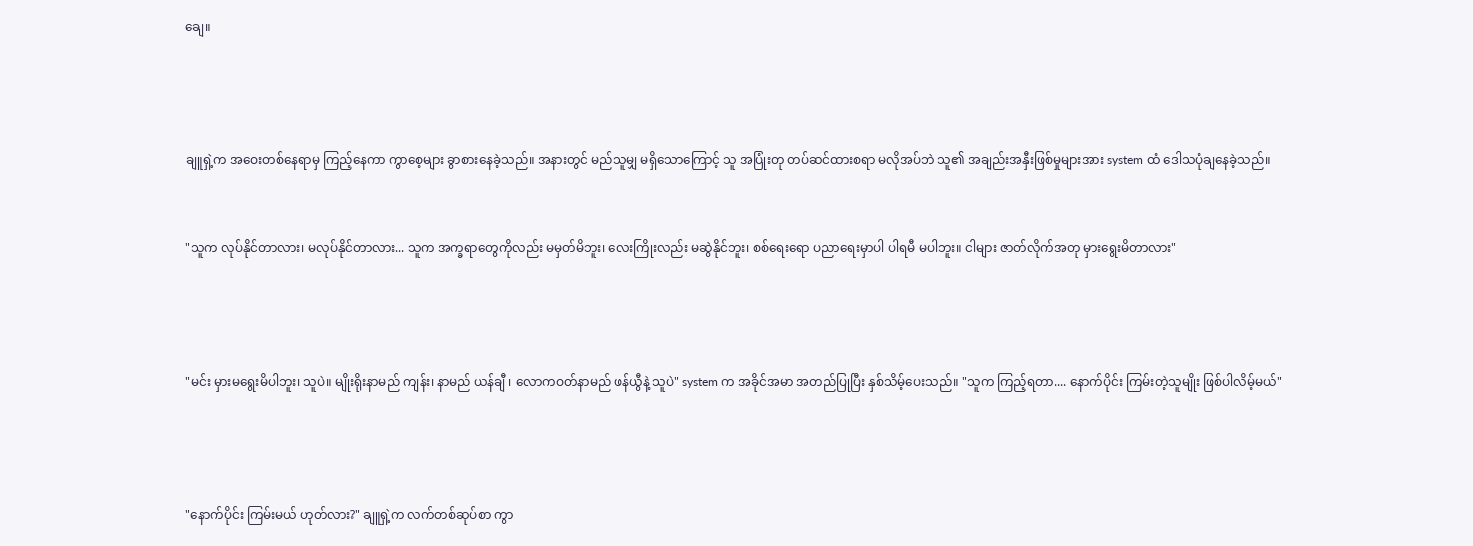ချေ။





ချူရှဲ့က အဝေးတစ်နေရာမှ ကြည့်နေကာ ကွာစေ့များ ခွာစားနေခဲ့သည်။ အနားတွင် မည်သူမျှ မရှိသောကြောင့် သူ အပြုံးတု တပ်ဆင်ထားစရာ မလိုအပ်ဘဲ သူ၏ အချည်းအနှီးဖြစ်မှုများအား system ထံ ဒေါသပုံချနေခဲ့သည်။



"သူက လုပ်နိုင်တာလား၊ မလုပ်နိုင်တာလား... သူက အက္ခရာတွေကိုလည်း မမှတ်မိဘူး၊ လေးကြိုးလည်း မဆွဲနိုင်ဘူး၊ စစ်ရေးရော ပညာရေးမှာပါ ပါရမီ မပါဘူး။ ငါများ ဇာတ်လိုက်အတု မှားရွေးမိတာလား"





"မင်း မှားမရွေးမိပါဘူး၊ သူပဲ။ မျိုးရိုးနာမည် ကျန်း၊ နာမည် ယန်ချီ ၊ လောကဝတ်နာမည် ဖန်ယွီနဲ့ သူပဲ" system က အခိုင်အမာ အတည်ပြုပြီး နှစ်သိမ့်ပေးသည်။ "သူက ကြည့်ရတာ.... နောက်ပိုင်း ကြမ်းတဲ့သူမျိုး ဖြစ်ပါလိမ့်မယ်"





"နောက်ပိုင်း ကြမ်းမယ် ဟုတ်လား?" ချူရှဲ့က လက်တစ်ဆုပ်စာ ကွာ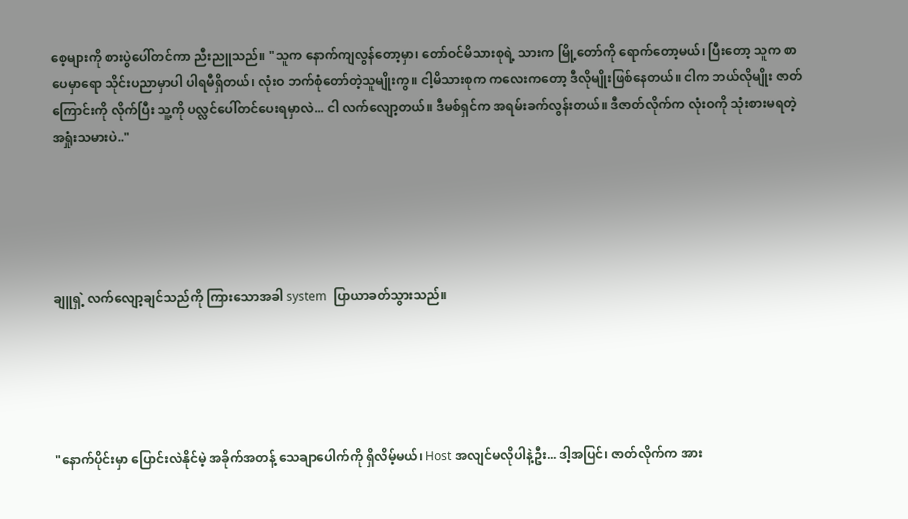စေ့များကို စားပွဲပေါ်တင်ကာ ညီးညူသည်။ "သူက နောက်ကျလွန်တော့မှာ၊ တော်ဝင်မိသားစုရဲ့ သားက မြို့တော်ကို ရောက်တော့မယ်၊ ပြီးတော့ သူက စာပေမှာရော သိုင်းပညာမှာပါ ပါရမီရှိတယ်၊ လုံးဝ ဘက်စုံတော်တဲ့သူမျိုးကွ။ ငါ့မိသားစုက ကလေးကတော့ ဒီလိုမျိုးဖြစ်နေတယ်။ ငါက ဘယ်လိုမျိုး ဇာတ်ကြောင်းကို လိုက်ပြီး သူ့ကို ပလ္လင်ပေါ်တင်ပေးရမှာလဲ... ငါ လက်လျော့တယ်။ ဒီမစ်ရှင်က အရမ်းခက်လွန်းတယ်။ ဒီဇာတ်လိုက်က လုံးဝကို သုံးစားမရတဲ့ အရှုံးသမားပဲ.."





ချူရှဲ့ လက်လျော့ချင်သည်ကို ကြားသောအခါ system  ပြာယာခတ်သွားသည်။





"နောက်ပိုင်းမှာ ပြောင်းလဲနိုင်မဲ့ အခိုက်အတန့် သေချာပေါက်ကို ရှိလိမ့်မယ်၊ Host အလျင်မလိုပါနဲ့ဦး... ဒါ့အပြင်၊ ဇာတ်လိုက်က အား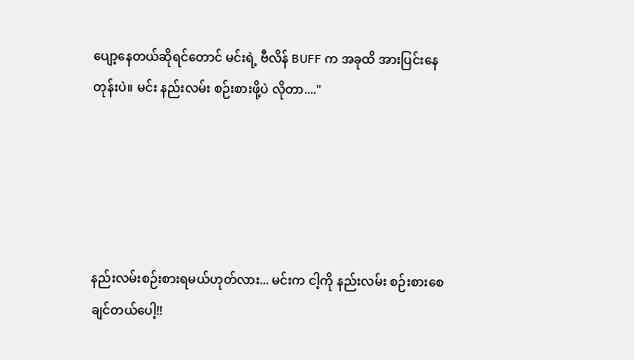ပျော့နေတယ်ဆိုရင်တောင် မင်းရဲ့ ဗီလိန် BUFF က အခုထိ အားပြင်းနေတုန်းပဲ။ မင်း နည်းလမ်း စဉ်းစားဖို့ပဲ လိုတာ...."





နည်းလမ်းစဉ်းစားရမယ်ဟုတ်လား... မင်းက ငါ့ကို နည်းလမ်း စဉ်းစားစေချင်တယ်ပေါ့!!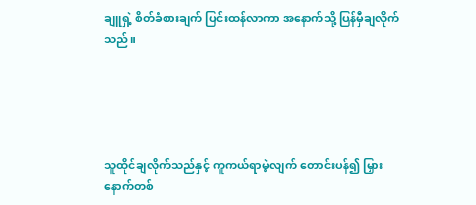ချူရှဲ့ စိတ်ခံစားချက် ပြင်းထန်လာကာ အနောက်သို့ ပြန်မှီချလိုက်သည်။





သူထိုင်ချလိုက်သည်နှင့် ကူကယ်ရာမဲ့လျက် တောင်းပန်၍ မြှားနောက်တစ်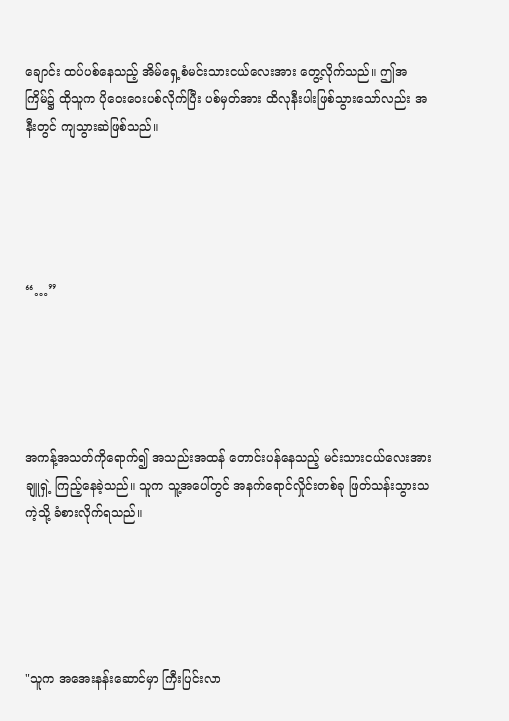ချောင်း ထပ်ပစ်နေသည့် အိမ်ရှေ့စံမင်းသားငယ်လေးအား ‌တွေ့လိုက်သည်။ ဤအကြိမ်၌ ထိုသူက ပိုဝေးဝေးပစ်လိုက်ပြီး ပစ်မှတ်အား ထိလုနီးပါးဖြစ်သွားသော်လည်း အနီးတွင် ကျသွားဆဲဖြစ်သည်။





“…”





အကန့်အသတ်ကိုရောက်၍ အသည်းအထန် တောင်းပန်နေသည့် မင်းသားငယ်လေးအား ချူရှဲ့ ကြည့်နေခဲ့သည်။ သူက သူ့အပေါ်တွင် အနက်ရောင်လှိုင်းတစ်ခု ဖြတ်သန်းသွားသကဲ့သို့ ခံစားလိုက်ရသည်။





"သူက အအေးနန်းဆောင်မှာ ကြီးပြင်းလာ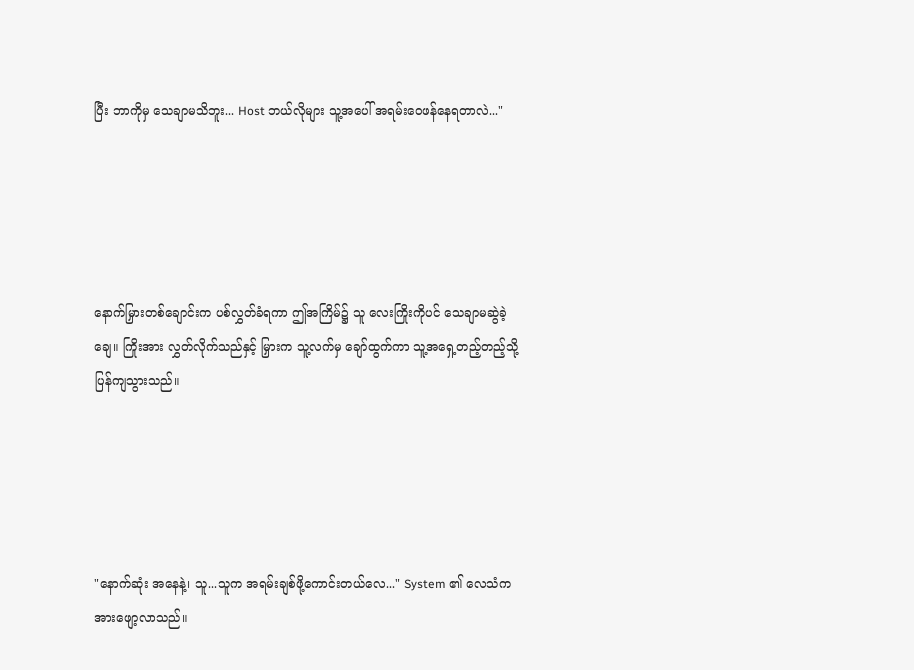ပြီး ဘာကိုမှ သေချာမသိဘူး... Host ဘယ်လိုများ သူ့အပေါ် ‌အရမ်းဝေဖန်နေရတာလဲ..."





နောက်မြှားတစ်ချောင်းက ပစ်လွှတ်ခံရကာ ဤအကြိမ်၌ သူ လေးကြိုးကိုပင် သေချာမဆွဲခဲ့ချေ။ ကြိုးအား လွှတ်လိုက်သည်နှင့် မြှားက သူ့လက်မှ ချော်ထွက်ကာ သူ့အရှေ့တည့်တည့်သို့ ပြန်ကျသွားသည်။





"နောက်ဆုံး အနေနဲ့၊ သူ...သူက အရမ်းချစ်ဖို့ကောင်းတယ်လေ..." System ၏ လေသံက အားဖျော့လာသည်။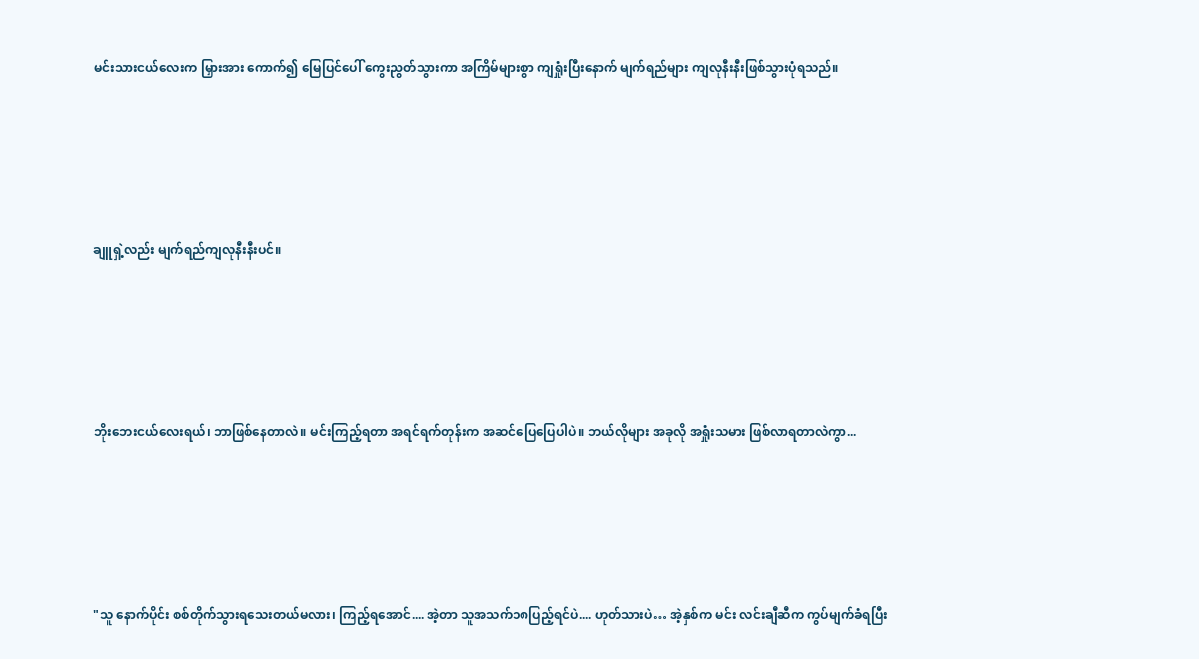မင်းသားငယ်လေးက မြှားအား ကောက်၍ မြေပြင်ပေါ် ကွေးညွတ်သွားကာ အကြိမ်များစွာ ကျရှုံးပြီးနောက် မျက်ရည်များ ကျလုနီးနီးဖြစ်သွားပုံရသည်။





ချူရှဲ့လည်း မျက်ရည်ကျလုနီးနီးပင်။





ဘိုးဘေးငယ်လေးရယ်၊ ဘာဖြစ်နေတာလဲ။ မင်းကြည့်ရတာ အရင်ရက်တုန်းက အဆင်ပြေပြေပါပဲ။ ဘယ်လိုများ အခုလို အရှုံးသမား ဖြစ်လာရတာလဲကွာ...





"သူ နောက်ပိုင်း စစ်တိုက်သွားရသေးတယ်မလား၊ ကြည့်ရအောင်.... အဲ့တာ သူအသက်၁၈ပြည့်ရင်ပဲ.... ဟုတ်သားပဲ… အဲ့နှစ်က မင်း လင်းချီဆီက ကွပ်မျက်ခံရပြီး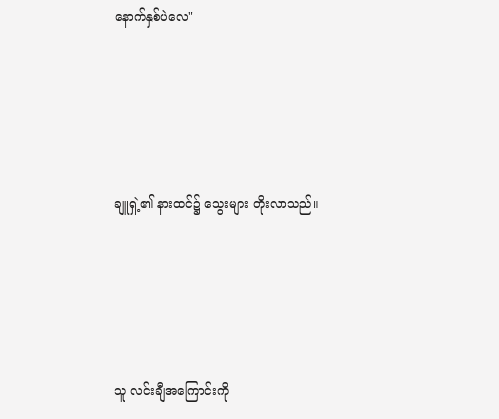နောက်နှစ်ပဲလေ"





ချူရှဲ့၏ နားထင်၌ သွေးများ တိုးလာသည်။





သူ လင်းချီအကြောင်းကို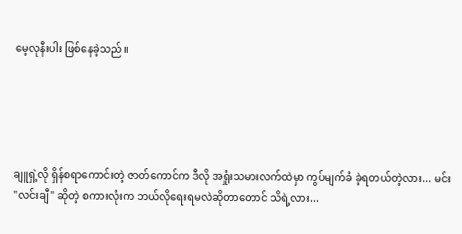မေ့လုနီးပါး ဖြစ်နေခဲ့သည်။





ချူရှဲ့လို ရှိန်စရာကောင်းတဲ့ ဇာတ်ကောင်က ဒီလို အရှုံးသမားလက်ထဲမှာ ကွပ်မျက်ခံ ခဲ့ရတယ်တဲ့လား... မင်း "လင်းချီ" ဆိုတဲ့ စကားလုံးက ဘယ်လိုရေးရမလဲဆိုတာတောင် သိရဲ့လား...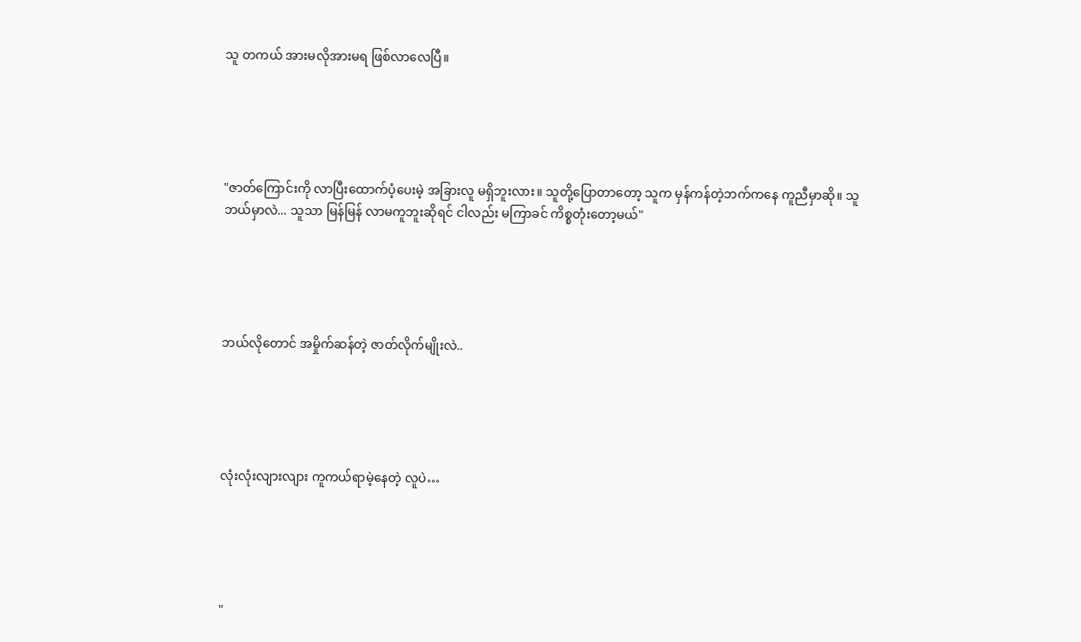သူ တကယ် အားမလိုအားမရ ဖြစ်လာလေပြီ။





"ဇာတ်ကြောင်းကို လာပြီးထောက်ပံ့ပေးမဲ့ အခြားလူ မရှိဘူးလား။ သူတို့ပြောတာတော့ သူက မှန်ကန်တဲ့ဘက်ကနေ ကူညီမှာဆို။ သူဘယ်မှာလဲ... သူသာ မြန်မြန် လာမကူဘူးဆိုရင် ငါလည်း မကြာခင် ကိစ္စတုံးတော့မယ်"





ဘယ်လိုတောင် အမှိုက်ဆန်တဲ့ ဇာတ်လိုက်မျိုးလဲ..





လုံးလုံးလျားလျား ကူကယ်ရာမဲ့နေတဲ့ လူပဲ…





"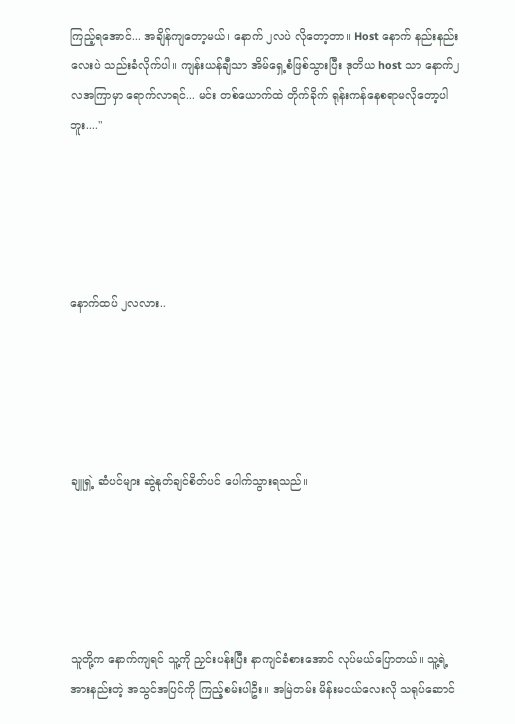ကြည့်ရအောင်... အချိန်ကျတော့မယ်၊ နောက် ၂လပဲ လိုတော့တာ။ Host နောက် နည်းနည်းလေးပဲ သည်းခံလိုက်ပါ။ ကျန်းယန်ချီသာ အိမ်ရှေ့စံဖြစ်သွားပြီး ဒုတိယ host သာ နောက်၂လအကြာမှာ ရောက်လာရင်... မင်း တစ်ယောက်ထဲ တိုက်ခိုက် ရုန်းကန်နေစရာမလိုတော့ပါဘူး...."





နောက်ထပ် ၂လလား..





ချူရှဲ့ ဆံပင်များ ဆွဲနုတ်ချင်စိတ်ပင် ပေါက်သွားရသည်။





သူတို့က နောက်ကျရင် သူ့ကို ညှင်းပန်းပြီး နာကျင်ခံစားအောင် လုပ်မယ်ပြောတယ်။ သူ့ရဲ့ အားနည်းတဲ့ အသွင်အပြင်ကို ကြည့်စမ်းပါဦး။ အမြဲတမ်း မိန်းမငယ်လေးလို သရုပ်ဆောင်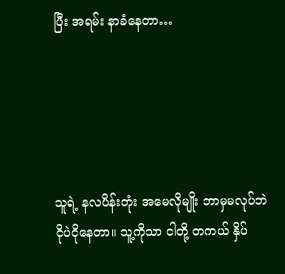ပြီး အရမ်း နာခံနေတာ…





သူရဲ့ နလပိန်းတုံး အမေလိုမျိုး ဘာမှမလုပ်ဘဲ ငိုပဲငိုနေတာ။ သူ့ကိုသာ ငါတို့ တကယ် နှိပ်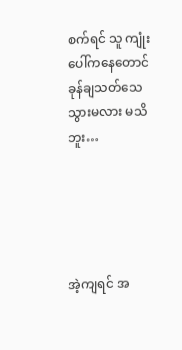စက်ရင် သူ ကျုံးပေါ်ကနေတောင် ခုန်ချသတ်သေသွားမလား မသိဘူး…





အဲ့ကျရင် အ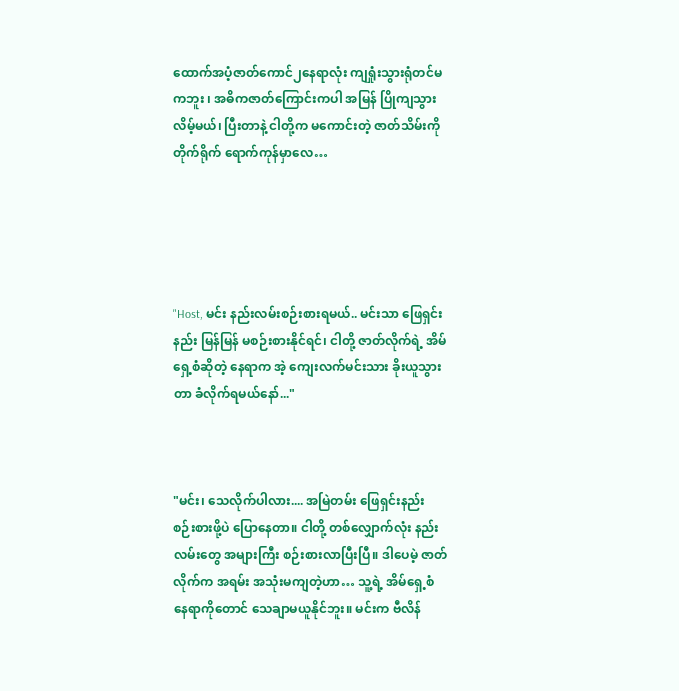ထောက်အပံ့ဇာတ်ကောင်၂နေရာလုံး ကျရှုံးသွားရုံတင်မကဘူး ၊ အဓိကဇာတ်ကြောင်းကပါ အမြန် ပြိုကျသွားလိမ့်မယ်၊ ပြီးတာနဲ့ ငါတို့က မကောင်းတဲ့ ဇာတ်သိမ်းကို တိုက်ရိုက် ရောက်ကုန်မှာလေ…





"Host, မင်း နည်းလမ်းစဉ်းစားရမယ်.. မင်းသာ ဖြေရှင်းနည်း မြန်မြန် မစဉ်းစားနိုင်ရင်၊ ငါတို့ ဇာတ်လိုက်ရဲ့ အိမ်ရှေ့စံဆိုတဲ့ နေရာက အဲ့ ကျေးလက်မင်းသား ခိုးယူသွားတာ ခံလိုက်ရမယ်နော်..."



"မင်း၊ သေလိုက်ပါလား.... အမြဲတမ်း ဖြေရှင်းနည်း စဉ်းစားဖို့ပဲ ပြောနေတာ။ ငါတို့ တစ်လျှောက်လုံး နည်းလမ်းတွေ အများကြီး စဉ်းစားလာပြီးပြီ။ ဒါပေမဲ့ ဇာတ်လိုက်က အရမ်း အသုံးမကျတဲ့ဟာ… သူ့ရဲ့ အိမ်ရှေ့စံနေရာကိုတောင် သေချာမယူနိုင်ဘူး။ မင်းက ဗီလိန်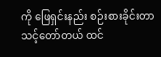ကို ‌ဖြေရှင်းနည်း စဉ်းစားခိုင်းတာ သင့်တော်တယ် ထင်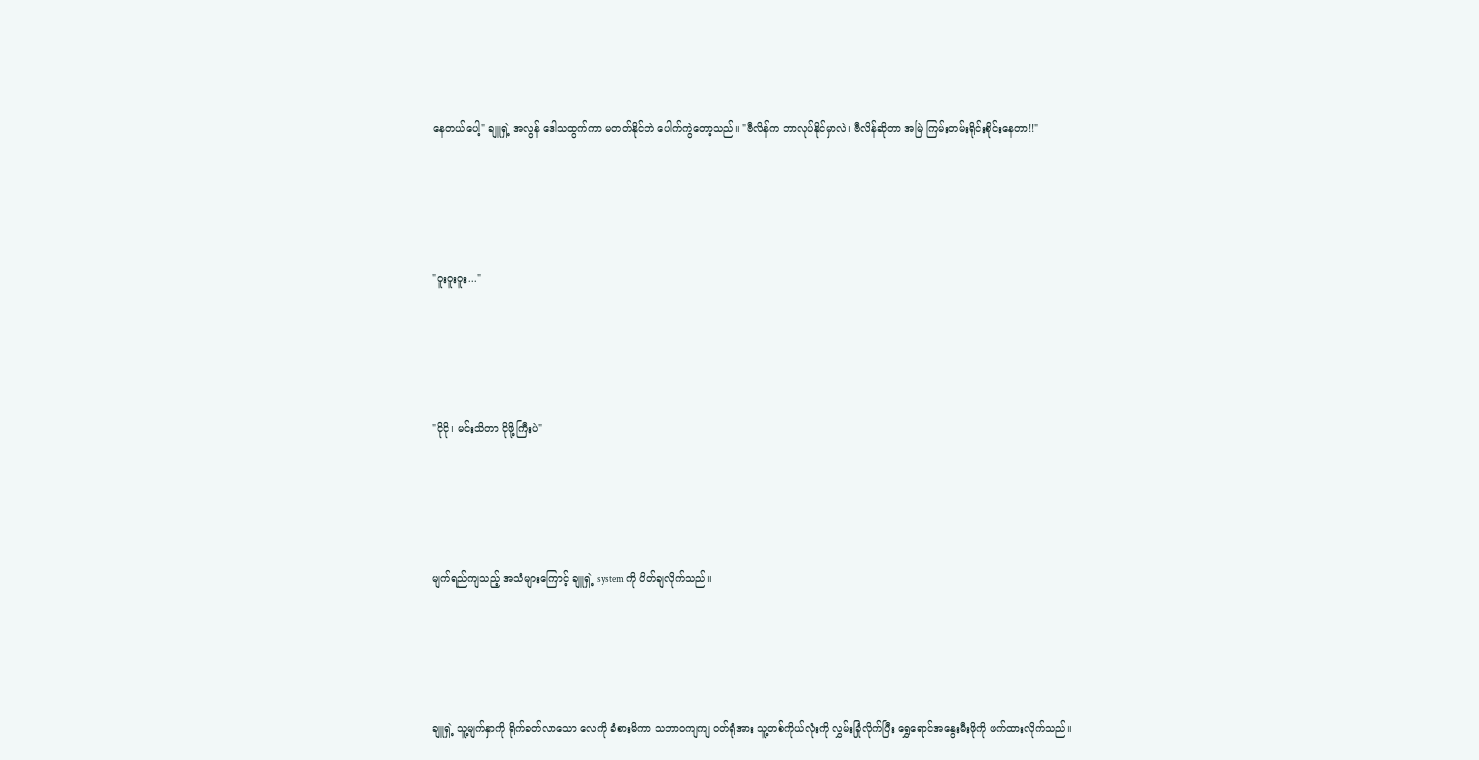နေတယ်‌ပေါ့" ချူရှဲ့ အလွန် ‌ဒေါသထွက်ကာ မတတ်နိုင်ဘဲ ပေါက်ကွဲတော့သည်။ "ဗီလိန်က ဘာလုပ်နိုင်မှာလဲ၊ ဗီလိန်ဆိုတာ အမြဲ ကြမ်းတမ်းရိုင်းစိုင်းနေတာ!!"





"ဝူးဝူးဝူး..."





"ငိုငို၊ မင်းသိတာ ငိုဖို့ကြီးပဲ"





မျက်ရည်ကျသည့် အသံများကြောင့် ချူရှဲ့ system ကို ပိတ်ချလိုက်သည်။





ချူရှဲ့ သူ့မျက်နှာကို ရိုက်ခတ်လာသော လေကို ခံစားမိကာ သဘာဝကျကျ ဝတ်ရုံအား သူ့တစ်ကိုယ်လုံးကို လွှမ်းခြုံလိုက်ပြီး ရွှေရောင်အနွေးမီးဖိုကို ဖက်ထားလိုက်သည်။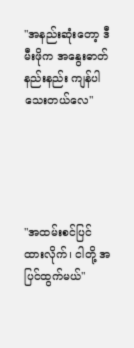"အနည်းဆုံးတော့ ဒီမီးဖိုက အနွေးဓာတ်နည်းနည်း ကျန်ပါသေးတယ်လေ"





"အထမ်းစင်ပြင်ထားလိုက်၊ ငါတို့ အပြင်ထွက်မယ်"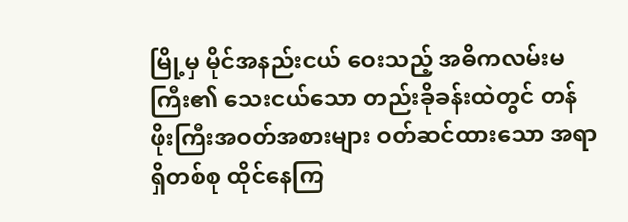မြို့မှ မိုင်အနည်းငယ် ဝေးသည့် အဓိကလမ်းမကြီး၏ သေးငယ်သော တည်းခိုခန်းထဲတွင် တန်ဖိုးကြီးအဝတ်အစားများ ဝတ်ဆင်ထားသော အရာရှိတစ်စု ထိုင်နေကြ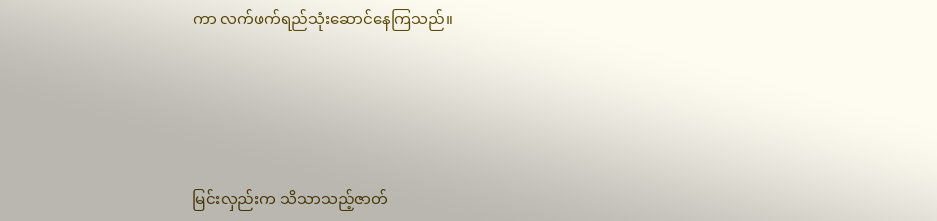ကာ လက်ဖက်ရည်သုံးဆောင်နေကြသည်။





မြင်းလှည်းက သိသာသည့်ဇာတ်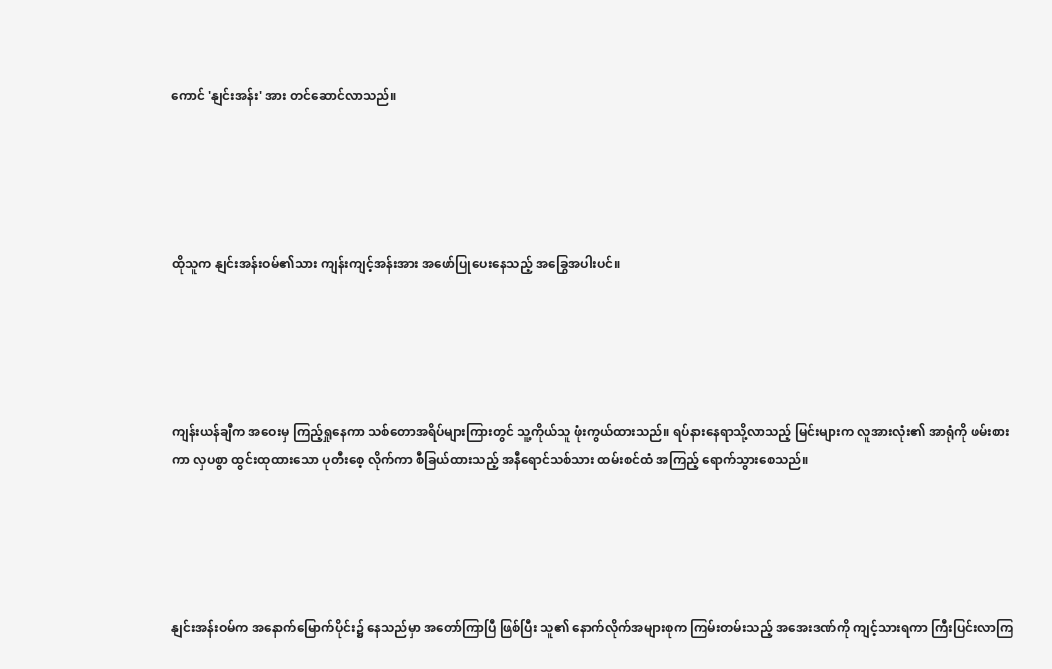ကောင် 'နျင်းအန်း' အား တင်ဆောင်လာသည်။





ထိုသူက နျင်းအန်းဝမ်၏သား ကျန်းကျင့်အန်းအား အဖော်ပြုပေးနေသည့် အခြွေအပါးပင်။





ကျန်းယန်ချီက အဝေးမှ ကြည့်ရှုနေကာ သစ်တောအရိပ်များကြားတွင် သူ့ကိုယ်သူ ဖုံးကွယ်ထားသည်။ ရပ်နားနေရာသို့လာသည့် မြင်းများက လူအားလုံး၏ အာရုံကို ဖမ်းစားကာ လှပစွာ ထွင်းထုထားသော ပုတီးစေ့ လိုက်ကာ စီခြယ်ထားသည့် အနီရောင်သစ်သား ထမ်းစင်ထံ အကြည့် ရောက်သွား‌စေသည်။





နျင်းအန်းဝမ်က အနောက်မြောက်ပိုင်း၌ နေသည်မှာ အတော်ကြာပြီ ဖြစ်ပြီး သူ၏ နောက်လိုက်အများစုက ကြမ်းတမ်းသည့် အအေးဒဏ်ကို ကျင့်သားရကာ ကြီးပြင်းလာကြ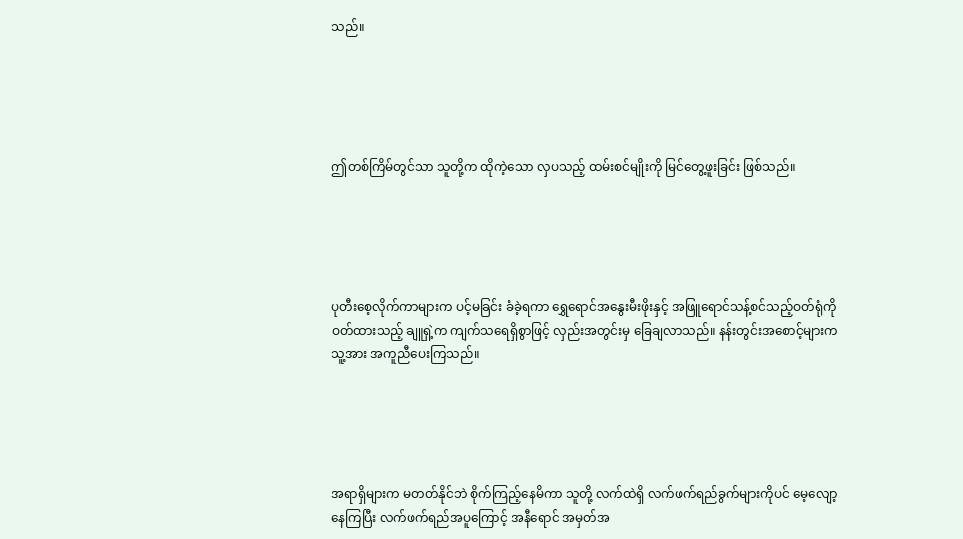သည်။





ဤတစ်ကြိမ်တွင်သာ သူတို့က ထိုကဲ့သော လှပသည့် ထမ်းစင်မျိုးကို မြင်တွေ့ဖူးခြင်း ဖြစ်သည်။





ပုတီးစေ့လိုက်ကာများက ပင့်မခြင်း ခံခဲ့ရကာ ရွှေရောင်အနွေးမီးဖိုးနှင့် အဖြူရောင်သန့်စင်သည့်ဝတ်ရုံကို ဝတ်ထားသည့် ချူရှဲ့က ကျက်သရေရှိစွာဖြင့် လှည်းအတွင်းမှ ခြေချလာသည်။ နန်းတွင်းအစောင့်များက သူ့အား အကူညီပေးကြသည်။





အရာရှိများက မတတ်နိုင်ဘဲ စိုက်ကြည့်နေမိကာ သူတို့ လက်ထဲရှိ လက်ဖက်ရည်ခွက်များကိုပင် မေ့လျော့နေကြပြီး လက်ဖက်ရည်အပူကြောင့် အနီရောင် အမှတ်အ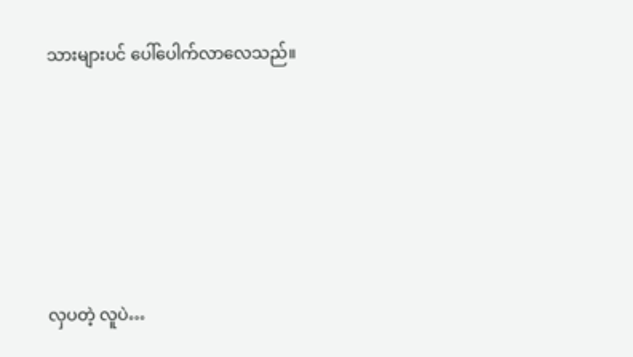သားများပင် ပေါ်ပေါက်လာလေသည်။





လှပတဲ့ လူပဲ…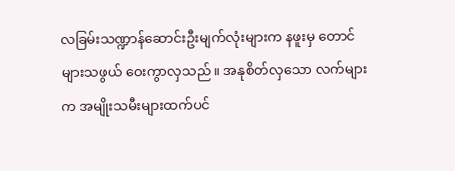လခြမ်းသဏ္ဍာန်ဆောင်းဦးမျက်လုံးများက နဖူးမှ တောင်များသဖွယ် ဝေးကွာလှသည်။ အနုစိတ်လှသော လက်များက အမျိုးသမီးများထက်ပင်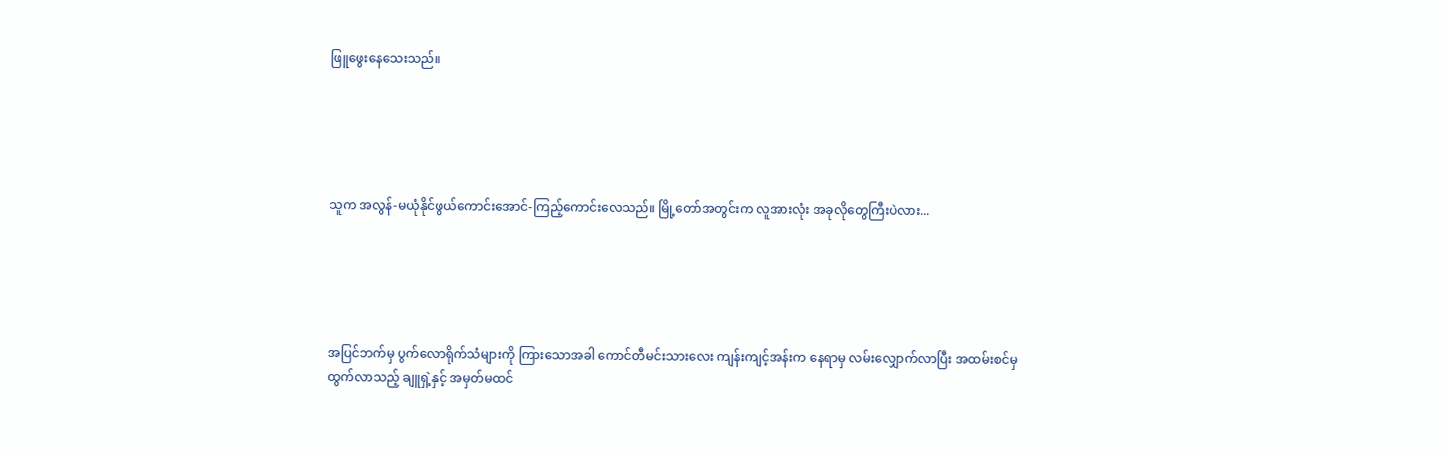ဖြူဖွေးနေသေးသည်။





သူက အလွန်-မယုံနိုင်ဖွယ်ကောင်းအောင်-ကြည့်ကောင်းလေသည်။ မြို့တော်အတွင်းက လူအားလုံး အခုလိုတွေကြီးပဲလား...





အပြင်ဘက်မှ ပွက်လောရိုက်သံများကို ကြားသောအခါ ကောင်တီမင်းသားလေး ကျန်းကျင့်အန်းက နေရာမှ လမ်းလျှောက်လာပြီး အထမ်းစင်မှ ထွက်လာ‌သည့် ချူရှဲ့နှင့် အမှတ်မထင်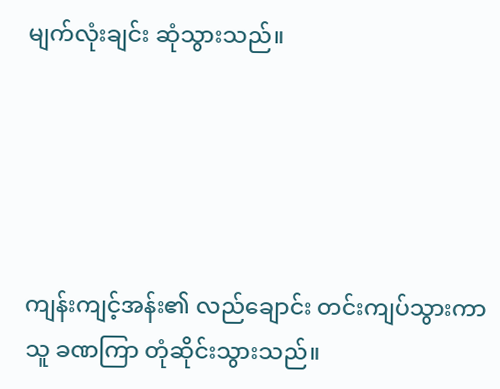မျက်လုံးချင်း ဆုံသွားသည်။





ကျန်းကျင့်အန်း၏ လည်ချောင်း တင်းကျပ်သွားကာ သူ ခဏကြာ ‌တုံဆိုင်းသွားသည်။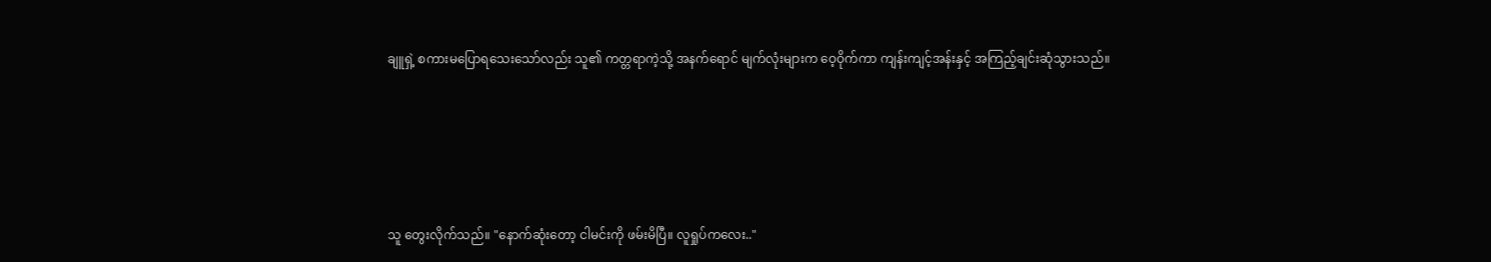ချူရှဲ့ စကားမပြောရသေးသော်လည်း သူ၏ ကတ္တရာကဲ့သို့ အနက်ရောင် မျက်လုံးများက ‌ဝေ့ဝိုက်ကာ ကျန်းကျင့်အန်းနှင့် အကြည့်ချင်းဆုံသွားသည်။





သူ တွေးလိုက်သည်။ "နောက်‌ဆုံးတော့ ငါမင်းကို ဖမ်းမိပြီ။ လူရှုပ်ကလေး.."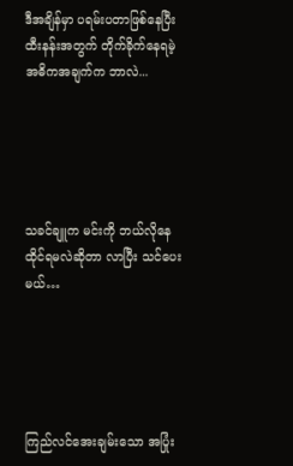ဒီအချိန်မှာ ပရမ်းပတာဖြစ်နေပြီး ထီးနန်းအတွက် တိုက်ခိုက်နေရမဲ့ အဓိကအချက်က ဘာလဲ...





သခင်ချူက မင်းကို ဘယ်လိုနေထိုင်ရမလဲဆိုတာ လာပြီး သင်ပေးမယ်…





ကြည်လင်အေးချမ်းသော အပြုံး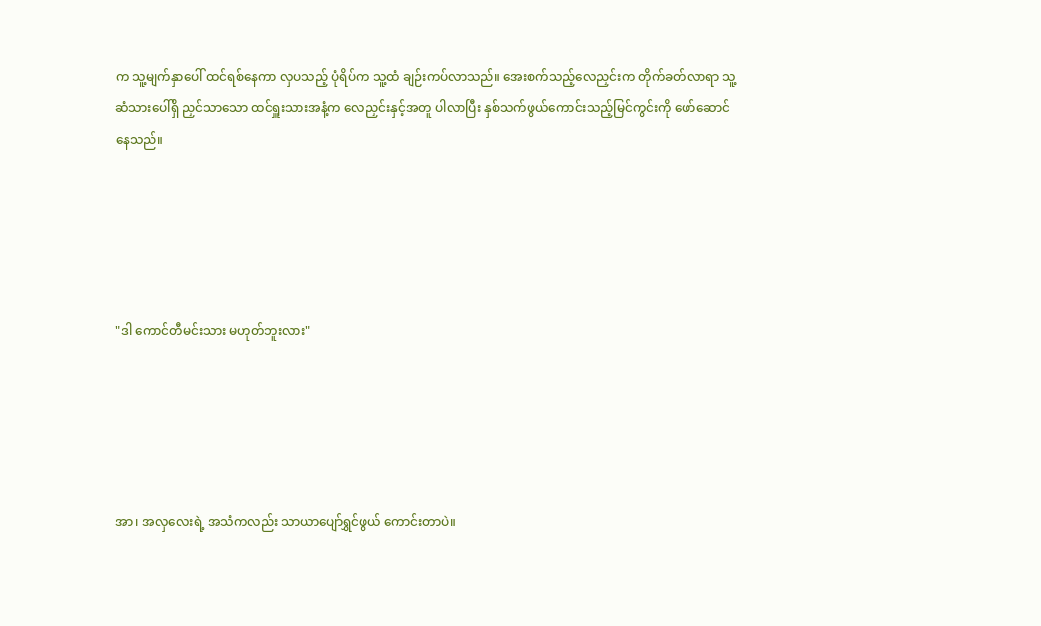က သူ့မျက်နှာပေါ် ထင်ရစ်နေကာ လှပသည့် ပုံရိပ်က သူ့ထံ ချဉ်းကပ်လာသည်။ အေးစက်သည့်လေညှင်းက တိုက်ခတ်လာရာ သူ့ဆံသားပေါ်ရှိ ညှင်သာသော ထင်ရှူးသားအနံ့က လေညှင်းနှင့်အတူ ပါလာပြီး နှစ်သက်ဖွယ်ကောင်းသည့်မြင်ကွင်းကို ဖော်ဆောင်နေသည်။





"ဒါ ကောင်တီမင်းသား မဟုတ်ဘူးလား"





အာ၊ အလှလေးရဲ့ အသံကလည်း သာယာပျော်ရွှင်ဖွယ် ကောင်းတာပဲ။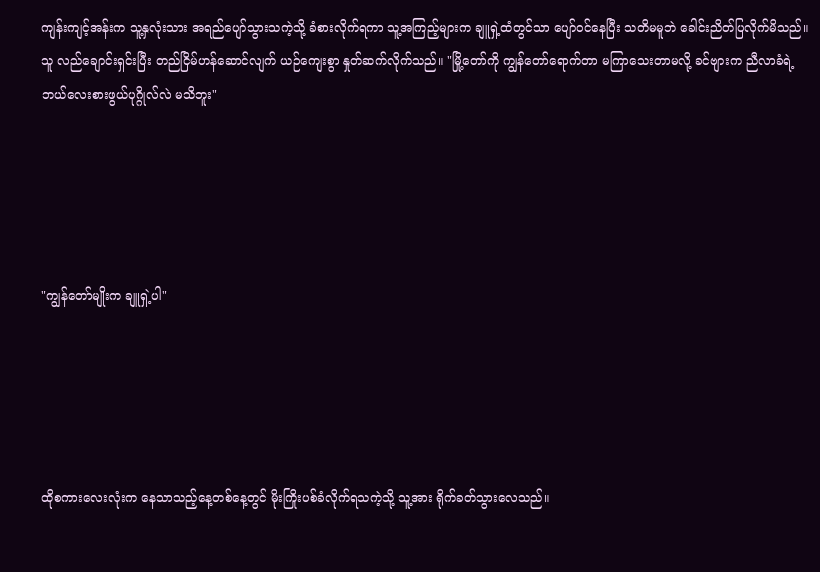ကျန်းကျင့်အန်းက သူ့နှလုံးသား အရည်ပျော်သွားသကဲ့သို့ ခံစားလိုက်ရကာ သူ့အကြည့်များက ချူရှဲ့ထံတွင်သာ ပျော်ဝင်နေပြီး သတိမမူဘဲ ခေါင်းညိတ်ပြလိုက်မိသည်။ သူ လည်ချောင်းရှင်းပြီး တည်ငြိမ်ဟန်ဆောင်လျက် ယဉ်ကျေးစွာ နှုတ်ဆက်လိုက်သည်။ "မြို့တော်ကို ကျွန်တော်ရောက်တာ မကြာသေးတာမလို့ ခင်ဗျားက ညီလာခံရဲ့ ဘယ်လေးစားဖွယ်ပုဂ္ဂိုလ်လဲ မသိဘူး"





"ကျွန်တော်မျိုးက ချူရှဲ့ပါ"





ထိုစကား‌လေးလုံးက နေသာသည့်နေ့တစ်နေ့တွင် မိုးကြိုးပစ်ခံလိုက်ရသကဲ့သို့ သူ့အား ရိုက်ခတ်သွားလေသည်။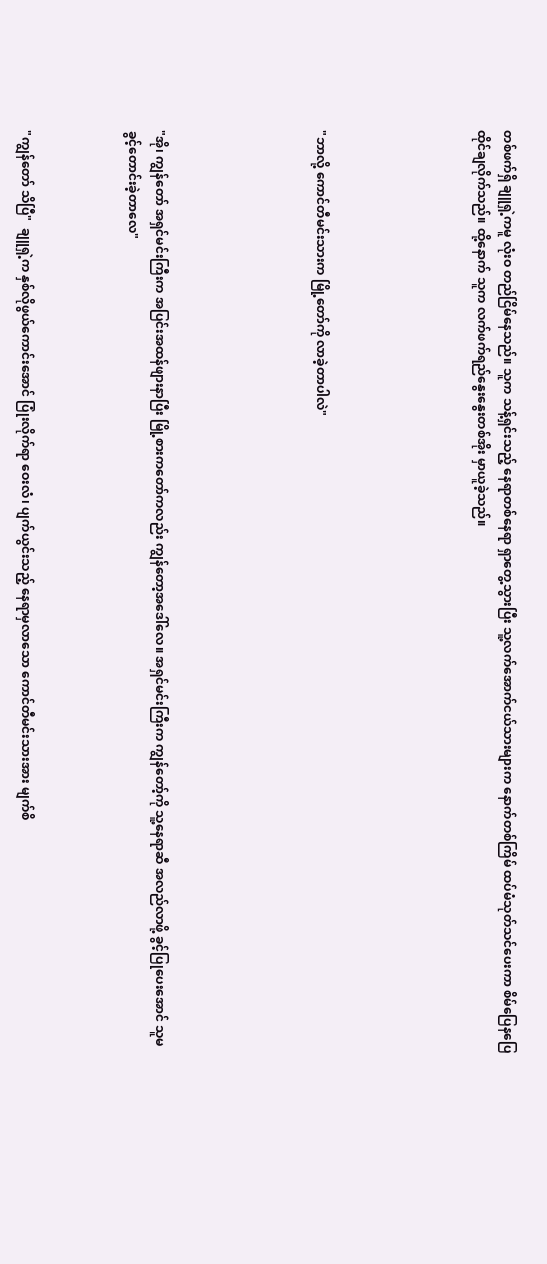တစ်ဖက်ရှိ ချူရှဲ့ကမူ လုံးဝ တည်ငြိမ်နေသည်။ သူက သန့်ရှင်းသည့် နေရာတစ်နေရာ ရှာတွေ့သွားပြီး သူ့လက်အောက်ငယ်သားများက နောက်တစ်ကြိမ် ထပ်မံသုတ်သင်ပေးကာ စိမ်ပြေနပြေ ထိုင်ချလိုက်သည်။ ထို့နောက် သူက လက်ဖက်ရည်နွေးနွေးတစ်အိုး မှာယူခဲ့သည်။





"ဘာလို့ ကောင်တီမင်းသားက မြို့တော်ကို လာခဲ့တာပါလဲ"





"အို၊ ကျွန်တော် အရှင်မင်းကြီးက အပြင်းအထန်ဖျားနာပြီး မြို့စားကတော်ကလည်း ကျွန်တော့အဒေါ်လေ။ အရှင်မင်းကြီးက ကျွန်တော့်ကို သူ့နေရာ‌ဆီ အလည်လာဖို့ ခွင့်ပြုပေးအောင် သူမခွင့်တောင်းခဲ့တာလေ"



"ကျွန်တော် သိပြီ"  ချူရှဲ့က နှစ်လိုဖွယ်ကောင်းအောင် ပြုံးလိုက်ရာ ဝေးလံ၊ ပျက်ယွင်းသည့် နေရာမှလာသော ကောင်တီမင်းသားအား မျက်စိ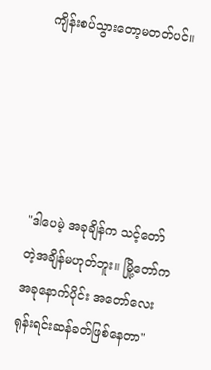ကျိန်းစပ်သွားတော့မတတ်ပင်။





"ဒါပေမဲ့ အခုချိန်က သင့်တော်တဲ့အချိန်မဟုတ်ဘူး။ မြို့တော်က အခုနောက်ပိုင်း အတော်လေး ရုန်းရင်းဆန်ခတ်ဖြစ်နေတာ"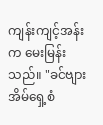ကျန်းကျင့်အန်းက မေးမြန်းသည်။ "ခင်ဗျား အိမ်ရှေ့စံ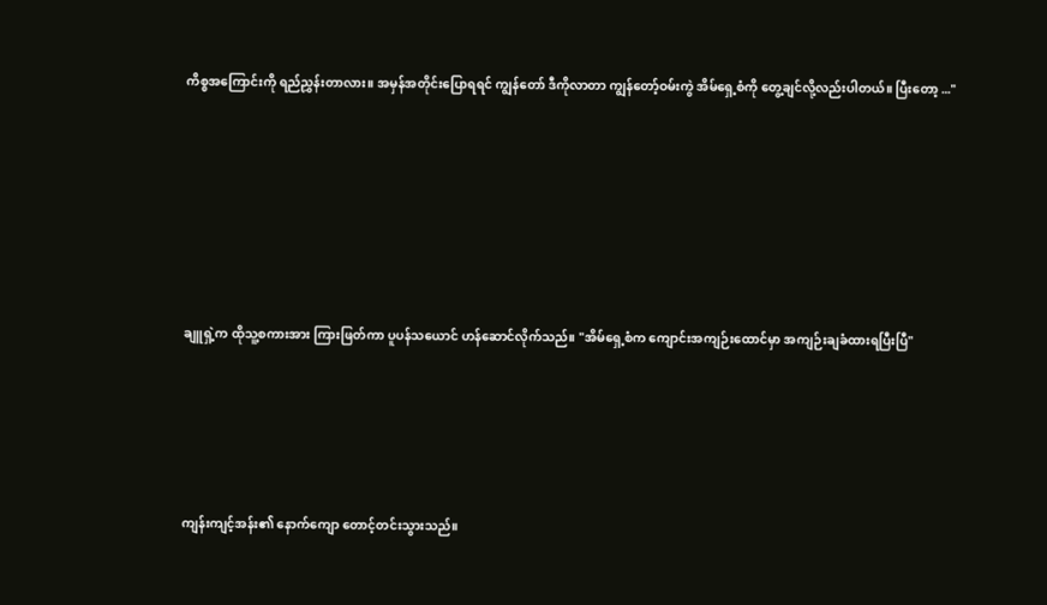ကိစ္စအကြောင်းကို ရည်ညွှန်းတာလား။ အမှန်အတိုင်းပြောရရင် ကျွန်တော် ဒီကိုလာတာ ကျွန်တော့်ဝမ်းကွဲ အိမ်ရှေ့စံကို တွေ့ချင်လို့လည်းပါတယ်။ ပြီးတော့ ..."







ချူရှဲ့က ထိုသူ့စကားအား ကြားဖြတ်ကာ ပူပန်သယောင် ဟန်ဆောင်လိုက်သည်။ "အိမ်ရှေ့စံက ကျောင်းအကျဉ်းထောင်မှာ အကျဉ်းချခံထားရပြီးပြီ"





ကျန်းကျင့်အန်း၏ နောက်ကျော တောင့်တင်းသွားသည်။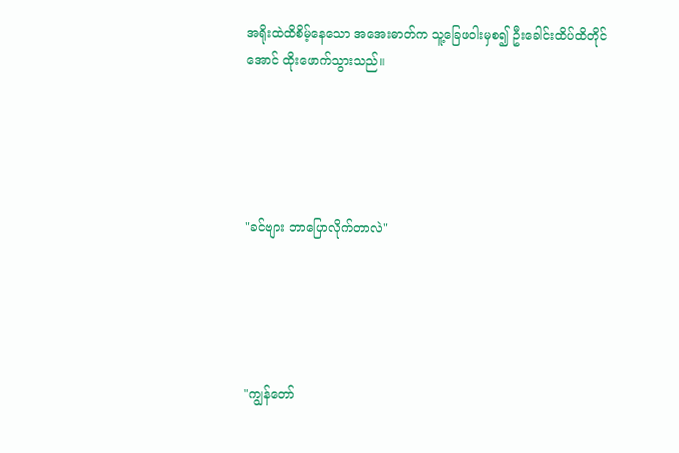အရိုးထဲထိစိမ့်နေသော အအေးဓာတ်က သူ့ခြေဖဝါးမှစ၍ ဦးခေါင်းထိပ်ထိတိုင်အောင် ထိုးဖောက်သွားသည်။





"ခင်ဗျား ဘာပြောလိုက်တာလဲ"





"ကျွန်တော်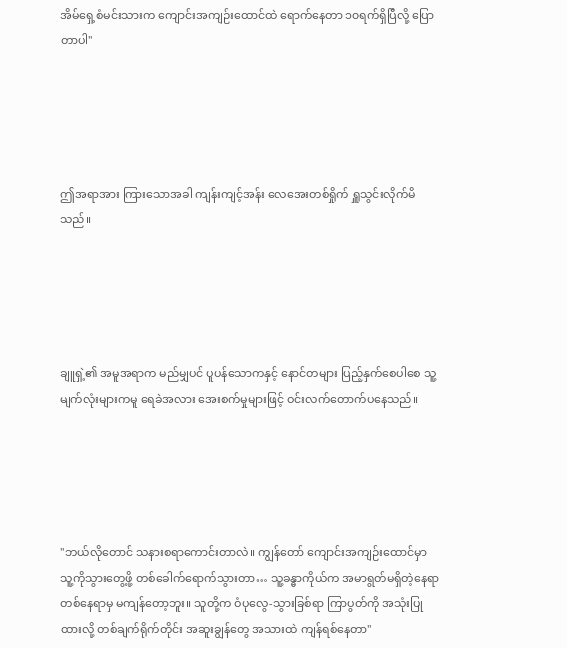အိမ်ရှေ့စံမင်းသားက ကျောင်းအကျဉ်းထောင်ထဲ ရောက်နေတာ ၁၀ရက်ရှိပြီလို့ ပြောတာပါ"





ဤအရာအား ကြားသောအခါ ကျန်းကျင့်အန်း လေအေးတစ်ရှိုက် ရှူသွင်းလိုက်မိသည်။





ချူရှဲ့၏ အမူအရာက မည်မျှပင် ပူပန်သောကနှင့် နောင်တများ ပြည့်နှက်စေပါစေ သူ့မျက်လုံးများကမူ ရေခဲအလား အေးစက်မှုများဖြင့် ဝင်းလက်တောက်ပနေသည်။





"ဘယ်လိုတောင် သနားစရာကောင်းတာလဲ။ ကျွန်တော် ကျောင်းအကျဉ်းထောင်မှာ သူ့ကိုသွားတွေ့ဖို့ တစ်ခေါက်ရောက်သွားတာ… သူ့ခန္ဓာကိုယ်က အမာရွတ်မရှိတဲ့နေရာ တစ်နေရာမှ မကျန်တော့ဘူး။ သူတို့က ဝံပုလွေ-သွားခြစ်ရာ ကြာပွတ်ကို အသုံးပြုထားလို့ တစ်ချက်ရိုက်တိုင်း အဆူးချွန်တွေ အသားထဲ ကျန်ရစ်နေတာ"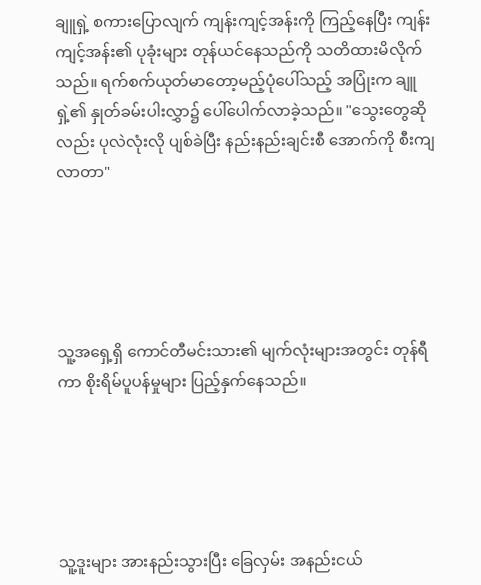ချူရှဲ့ စကားပြောလျက် ကျန်းကျင့်အန်းကို ကြည့်နေပြီး ကျန်းကျင့်အန်း၏ ပုခုံးများ တုန်ယင်နေသည်ကို သတိထားမိလိုက်သည်။ ရက်စက်ယုတ်မာတော့မည့်ပုံပေါ်သည့် အပြုံးက ချူရှဲ့၏ နှုတ်ခမ်းပါးလွှာ၌ ပေါ်ပေါက်လာခဲ့သည်။ "သွေးတွေဆိုလည်း ပုလဲလုံးလို ပျစ်ခဲပြီး နည်းနည်းချင်းစီ အောက်ကို စီးကျလာတာ"





သူ့အရှေ့ရှိ ကောင်တီမင်းသား၏ မျက်လုံးများအတွင်း တုန်ရီကာ စိုးရိမ်ပူပန်မှုများ ပြည့်နှက်နေသည်။





သူ့ဒူးများ အားနည်းသွားပြီး ခြေလှမ်း အနည်းငယ်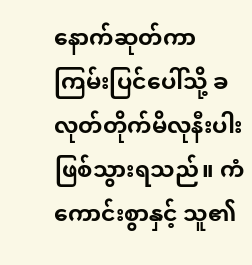နောက်ဆုတ်ကာ ကြမ်းပြင်ပေါ်သို့ ခလုတ်တိုက်မိလုနီးပါး ဖြစ်သွားရသည်။ ကံကောင်းစွာနှင့် သူ၏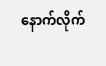နောက်လိုက်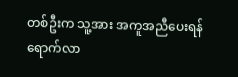တစ်ဦးက သူ့အား အကူအညီပေးရန် ရောက်လာ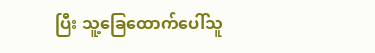ပြီး သူ့ခြေထောက်ပေါ်သူ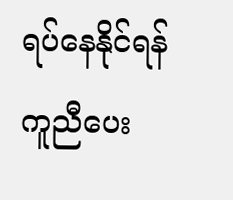ရပ်နေနိုင်ရန် ကူညီပေး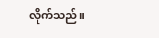လိုက်သည်။